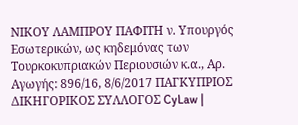ΝΙΚΟΥ ΛΑΜΠΡΟΥ ΠΑΦΙΤΗ ν. Υπουργός Εσωτερικών, ως κηδεμόνας των Τουρκοκυπριακών Περιουσιών κ.α., Αρ. Αγωγής: 896/16, 8/6/2017 ΠΑΓΚΥΠΡΙΟΣ ΔΙΚΗΓΟΡΙΚΟΣ ΣΥΛΛΟΓΟΣ CyLaw |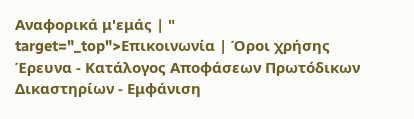Αναφορικά μ'εμάς | " target="_top">Επικοινωνία | Όροι χρήσης Έρευνα - Κατάλογος Αποφάσεων Πρωτόδικων Δικαστηρίων - Εμφάνιση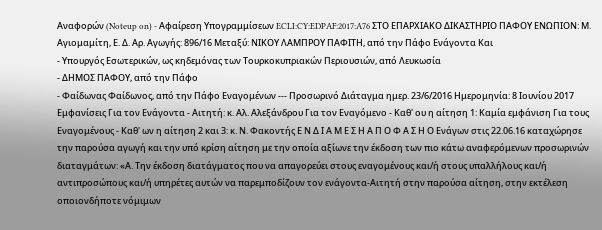Αναφορών (Noteup on) - Αφαίρεση Υπογραμμίσεων ECLI:CY:EDPAF:2017:A76 ΣΤΟ ΕΠΑΡΧΙΑΚΟ ΔΙΚΑΣΤΗΡΙΟ ΠΑΦΟΥ ΕΝΩΠΙΟΝ: Μ. Αγιομαμίτη, Ε. Δ. Αρ. Αγωγής: 896/16 Μεταξύ: ΝΙΚΟΥ ΛΑΜΠΡΟΥ ΠΑΦΙΤΗ, από την Πάφο Ενάγοντα Και
- Υπουργός Εσωτερικών, ως κηδεμόνας των Τουρκοκυπριακών Περιουσιών, από Λευκωσία
- ΔΗΜΟΣ ΠΑΦΟΥ, από την Πάφο
- Φαίδωνας Φαίδωνος, από την Πάφο Εναγομένων --- Προσωρινό Διάταγμα ημερ. 23/6/2016 Ημερομηνία: 8 Ιουνίου 2017 Εμφανίσεις Για τον Ενάγοντα - Αιτητή: κ. Αλ. Αλεξάνδρου Για τον Εναγόμενο - Καθ' ου η αίτηση 1: Καμία εμφάνιση Για τους Εναγομένους - Καθ' ων η αίτηση 2 και 3: κ. Ν. Φακοντής Ε Ν Δ Ι Α Μ Ε Σ Η Α Π Ο Φ Α Σ Η Ο Ενάγων στις 22.06.16 καταχώρησε την παρούσα αγωγή και την υπό κρίση αίτηση με την οποία αξίωνε την έκδοση των πιο κάτω αναφερόμενων προσωρινών διαταγμάτων: «Α. Την έκδοση διατάγματος που να απαγορεύει στους εναγομένους και/ή στους υπαλλήλους και/ή αντιπροσώπους και/ή υπηρέτες αυτών να παρεμποδίζουν τον ενάγοντα-Αιτητή στην παρούσα αίτηση, στην εκτέλεση οποιονδήποτε νόμιμων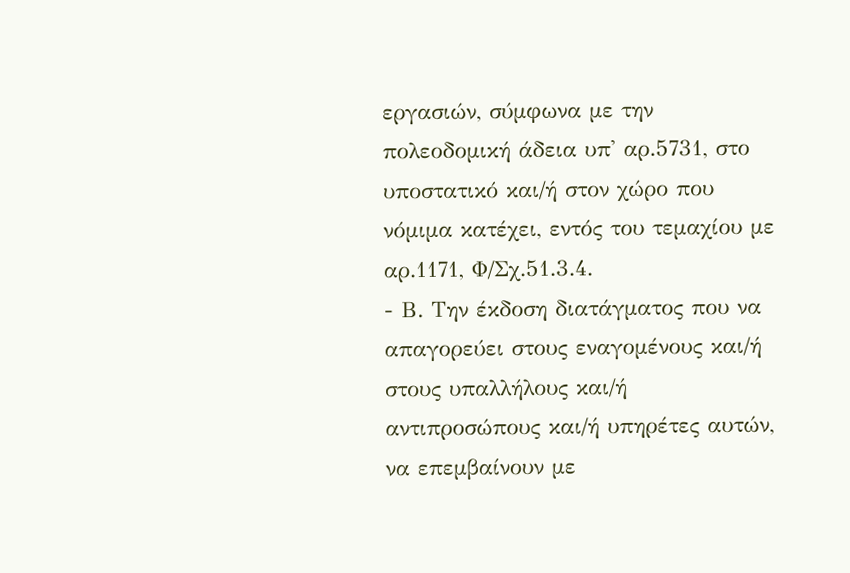εργασιών, σύμφωνα με την πολεοδομική άδεια υπ' αρ.5731, στο υποστατικό και/ή στον χώρο που νόμιμα κατέχει, εντός του τεμαχίου με αρ.1171, Φ/Σχ.51.3.4.
- Β. Την έκδοση διατάγματος που να απαγορεύει στους εναγομένους και/ή στους υπαλλήλους και/ή αντιπροσώπους και/ή υπηρέτες αυτών, να επεμβαίνουν με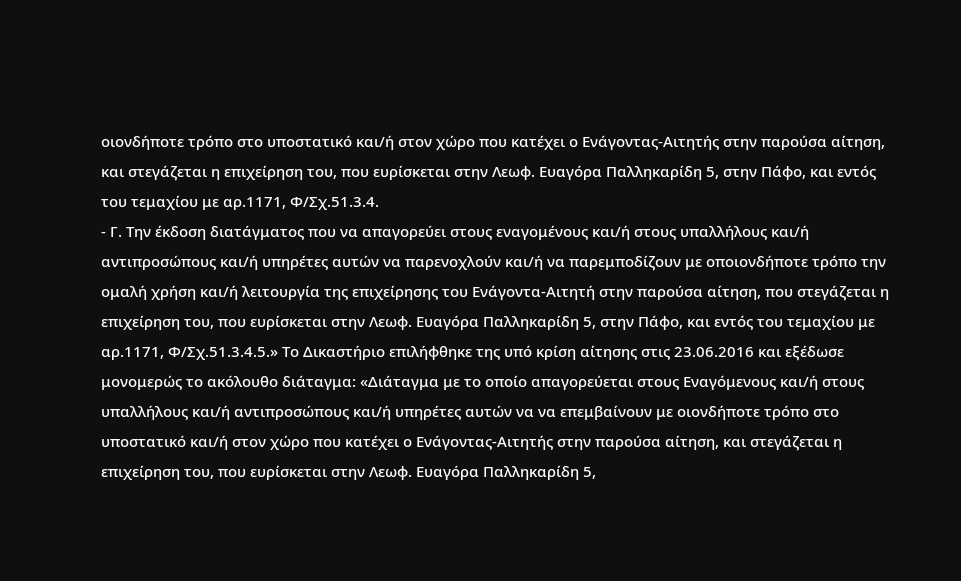οιονδήποτε τρόπο στο υποστατικό και/ή στον χώρο που κατέχει ο Ενάγοντας-Αιτητής στην παρούσα αίτηση, και στεγάζεται η επιχείρηση του, που ευρίσκεται στην Λεωφ. Ευαγόρα Παλληκαρίδη 5, στην Πάφο, και εντός του τεμαχίου με αρ.1171, Φ/Σχ.51.3.4.
- Γ. Την έκδοση διατάγματος που να απαγορεύει στους εναγομένους και/ή στους υπαλλήλους και/ή αντιπροσώπους και/ή υπηρέτες αυτών να παρενοχλούν και/ή να παρεμποδίζουν με οποιονδήποτε τρόπο την ομαλή χρήση και/ή λειτουργία της επιχείρησης του Ενάγοντα-Αιτητή στην παρούσα αίτηση, που στεγάζεται η επιχείρηση του, που ευρίσκεται στην Λεωφ. Ευαγόρα Παλληκαρίδη 5, στην Πάφο, και εντός του τεμαχίου με αρ.1171, Φ/Σχ.51.3.4.5.» Το Δικαστήριο επιλήφθηκε της υπό κρίση αίτησης στις 23.06.2016 και εξέδωσε μονομερώς το ακόλουθο διάταγμα: «Διάταγμα με το οποίο απαγορεύεται στους Εναγόμενους και/ή στους υπαλλήλους και/ή αντιπροσώπους και/ή υπηρέτες αυτών να να επεμβαίνουν με οιονδήποτε τρόπο στο υποστατικό και/ή στον χώρο που κατέχει ο Ενάγοντας-Αιτητής στην παρούσα αίτηση, και στεγάζεται η επιχείρηση του, που ευρίσκεται στην Λεωφ. Ευαγόρα Παλληκαρίδη 5,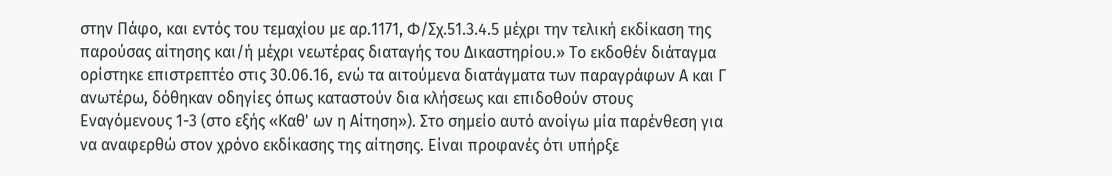στην Πάφο, και εντός του τεμαχίου με αρ.1171, Φ/Σχ.51.3.4.5 μέχρι την τελική εκδίκαση της παρούσας αίτησης και/ή μέχρι νεωτέρας διαταγής του Δικαστηρίου.» Το εκδοθέν διάταγμα ορίστηκε επιστρεπτέο στις 30.06.16, ενώ τα αιτούμενα διατάγματα των παραγράφων Α και Γ ανωτέρω, δόθηκαν οδηγίες όπως καταστούν δια κλήσεως και επιδοθούν στους Εναγόμενους 1-3 (στο εξής «Καθ' ων η Αίτηση»). Στο σημείο αυτό ανοίγω μία παρένθεση για να αναφερθώ στον χρόνο εκδίκασης της αίτησης. Είναι προφανές ότι υπήρξε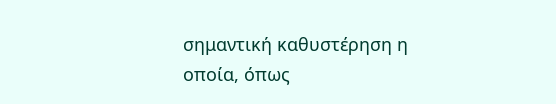σημαντική καθυστέρηση η οποία, όπως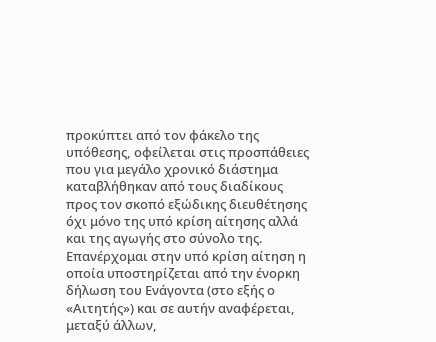προκύπτει από τον φάκελο της υπόθεσης, οφείλεται στις προσπάθειες που για μεγάλο χρονικό διάστημα καταβλήθηκαν από τους διαδίκους προς τον σκοπό εξώδικης διευθέτησης όχι μόνο της υπό κρίση αίτησης αλλά και της αγωγής στο σύνολο της. Επανέρχομαι στην υπό κρίση αίτηση η οποία υποστηρίζεται από την ένορκη δήλωση του Ενάγοντα (στο εξής ο «Αιτητής») και σε αυτήν αναφέρεται, μεταξύ άλλων,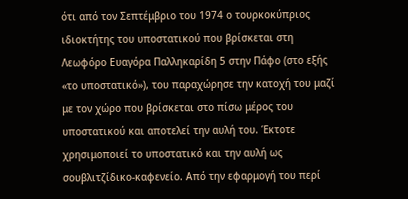ότι από τον Σεπτέμβριο του 1974 ο τουρκοκύπριος ιδιοκτήτης του υποστατικού που βρίσκεται στη Λεωφόρο Ευαγόρα Παλληκαρίδη 5 στην Πάφο (στο εξής «το υποστατικό»), του παραχώρησε την κατοχή του μαζί με τον χώρο που βρίσκεται στο πίσω μέρος του υποστατικού και αποτελεί την αυλή του. Έκτοτε χρησιμοποιεί το υποστατικό και την αυλή ως σουβλιτζίδικο-καφενείο. Από την εφαρμογή του περί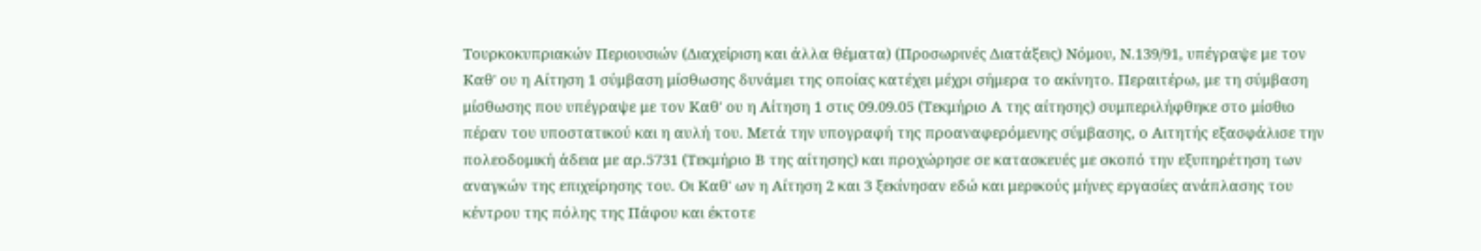Τουρκοκυπριακών Περιουσιών (Διαχείριση και άλλα θέματα) (Προσωρινές Διατάξεις) Νόμου, Ν.139/91, υπέγραψε με τον Καθ' ου η Αίτηση 1 σύμβαση μίσθωσης δυνάμει της οποίας κατέχει μέχρι σήμερα το ακίνητο. Περαιτέρω, με τη σύμβαση μίσθωσης που υπέγραψε με τον Καθ' ου η Αίτηση 1 στις 09.09.05 (Τεκμήριο Α της αίτησης) συμπεριλήφθηκε στο μίσθιο πέραν του υποστατικού και η αυλή του. Μετά την υπογραφή της προαναφερόμενης σύμβασης, ο Αιτητής εξασφάλισε την πολεοδομική άδεια με αρ.5731 (Τεκμήριο Β της αίτησης) και προχώρησε σε κατασκευές με σκοπό την εξυπηρέτηση των αναγκών της επιχείρησης του. Οι Καθ' ων η Αίτηση 2 και 3 ξεκίνησαν εδώ και μερικούς μήνες εργασίες ανάπλασης του κέντρου της πόλης της Πάφου και έκτοτε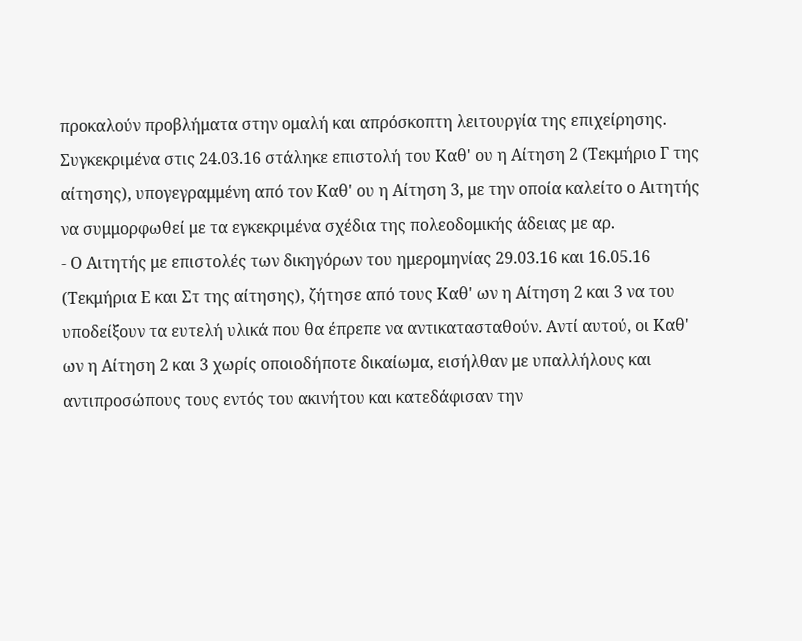προκαλούν προβλήματα στην ομαλή και απρόσκοπτη λειτουργία της επιχείρησης. Συγκεκριμένα στις 24.03.16 στάληκε επιστολή του Καθ' ου η Αίτηση 2 (Τεκμήριο Γ της αίτησης), υπογεγραμμένη από τον Καθ' ου η Αίτηση 3, με την οποία καλείτο ο Αιτητής να συμμορφωθεί με τα εγκεκριμένα σχέδια της πολεοδομικής άδειας με αρ.
- Ο Αιτητής με επιστολές των δικηγόρων του ημερομηνίας 29.03.16 και 16.05.16 (Τεκμήρια Ε και Στ της αίτησης), ζήτησε από τους Καθ' ων η Αίτηση 2 και 3 να του υποδείξουν τα ευτελή υλικά που θα έπρεπε να αντικατασταθούν. Αντί αυτού, οι Καθ' ων η Αίτηση 2 και 3 χωρίς οποιοδήποτε δικαίωμα, εισήλθαν με υπαλλήλους και αντιπροσώπους τους εντός του ακινήτου και κατεδάφισαν την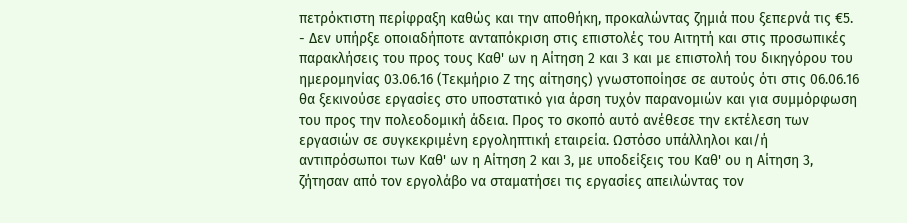πετρόκτιστη περίφραξη καθώς και την αποθήκη, προκαλώντας ζημιά που ξεπερνά τις €5.
- Δεν υπήρξε οποιαδήποτε ανταπόκριση στις επιστολές του Αιτητή και στις προσωπικές παρακλήσεις του προς τους Καθ' ων η Αίτηση 2 και 3 και με επιστολή του δικηγόρου του ημερομηνίας 03.06.16 (Τεκμήριο Ζ της αίτησης) γνωστοποίησε σε αυτούς ότι στις 06.06.16 θα ξεκινούσε εργασίες στο υποστατικό για άρση τυχόν παρανομιών και για συμμόρφωση του προς την πολεοδομική άδεια. Προς το σκοπό αυτό ανέθεσε την εκτέλεση των εργασιών σε συγκεκριμένη εργοληπτική εταιρεία. Ωστόσο υπάλληλοι και/ή αντιπρόσωποι των Καθ' ων η Αίτηση 2 και 3, με υποδείξεις του Καθ' ου η Αίτηση 3, ζήτησαν από τον εργολάβο να σταματήσει τις εργασίες απειλώντας τον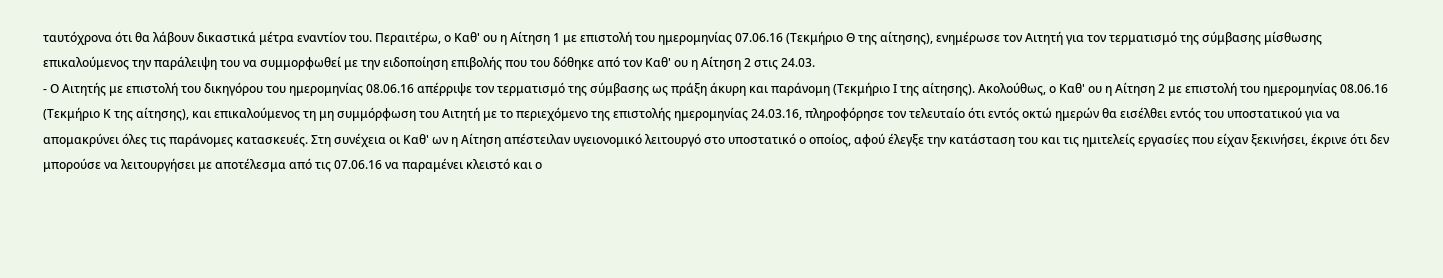ταυτόχρονα ότι θα λάβουν δικαστικά μέτρα εναντίον του. Περαιτέρω, ο Καθ' ου η Αίτηση 1 με επιστολή του ημερομηνίας 07.06.16 (Τεκμήριο Θ της αίτησης), ενημέρωσε τον Αιτητή για τον τερματισμό της σύμβασης μίσθωσης επικαλούμενος την παράλειψη του να συμμορφωθεί με την ειδοποίηση επιβολής που του δόθηκε από τον Καθ' ου η Αίτηση 2 στις 24.03.
- Ο Αιτητής με επιστολή του δικηγόρου του ημερομηνίας 08.06.16 απέρριψε τον τερματισμό της σύμβασης ως πράξη άκυρη και παράνομη (Τεκμήριο Ι της αίτησης). Ακολούθως, ο Καθ' ου η Αίτηση 2 με επιστολή του ημερομηνίας 08.06.16 (Τεκμήριο Κ της αίτησης), και επικαλούμενος τη μη συμμόρφωση του Αιτητή με το περιεχόμενο της επιστολής ημερομηνίας 24.03.16, πληροφόρησε τον τελευταίο ότι εντός οκτώ ημερών θα εισέλθει εντός του υποστατικού για να απομακρύνει όλες τις παράνομες κατασκευές. Στη συνέχεια οι Καθ' ων η Αίτηση απέστειλαν υγειονομικό λειτουργό στο υποστατικό ο οποίος, αφού έλεγξε την κατάσταση του και τις ημιτελείς εργασίες που είχαν ξεκινήσει, έκρινε ότι δεν μπορούσε να λειτουργήσει με αποτέλεσμα από τις 07.06.16 να παραμένει κλειστό και ο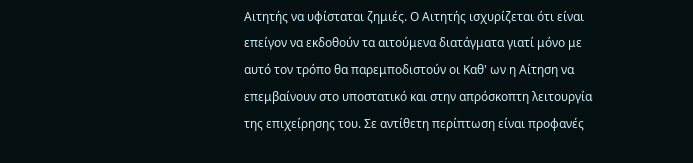Αιτητής να υφίσταται ζημιές. Ο Αιτητής ισχυρίζεται ότι είναι επείγον να εκδοθούν τα αιτούμενα διατάγματα γιατί μόνο με αυτό τον τρόπο θα παρεμποδιστούν οι Καθ' ων η Αίτηση να επεμβαίνουν στο υποστατικό και στην απρόσκοπτη λειτουργία της επιχείρησης του. Σε αντίθετη περίπτωση είναι προφανές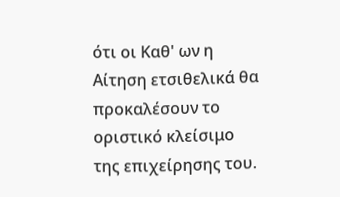ότι οι Καθ' ων η Αίτηση ετσιθελικά θα προκαλέσουν το οριστικό κλείσιμο της επιχείρησης του.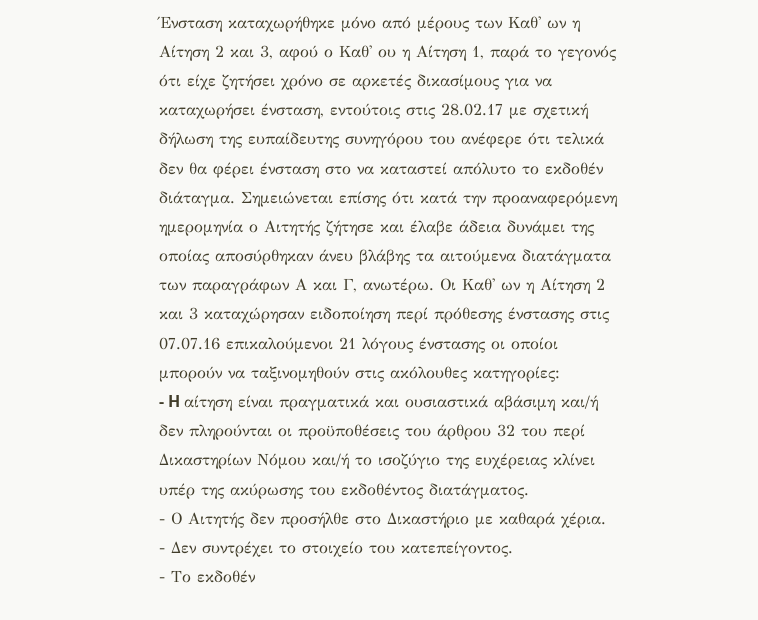Ένσταση καταχωρήθηκε μόνο από μέρους των Καθ' ων η Αίτηση 2 και 3, αφού ο Καθ' ου η Αίτηση 1, παρά το γεγονός ότι είχε ζητήσει χρόνο σε αρκετές δικασίμους για να καταχωρήσει ένσταση, εντούτοις στις 28.02.17 με σχετική δήλωση της ευπαίδευτης συνηγόρου του ανέφερε ότι τελικά δεν θα φέρει ένσταση στο να καταστεί απόλυτο το εκδοθέν διάταγμα. Σημειώνεται επίσης ότι κατά την προαναφερόμενη ημερομηνία ο Αιτητής ζήτησε και έλαβε άδεια δυνάμει της οποίας αποσύρθηκαν άνευ βλάβης τα αιτούμενα διατάγματα των παραγράφων Α και Γ, ανωτέρω. Οι Καθ' ων η Αίτηση 2 και 3 καταχώρησαν ειδοποίηση περί πρόθεσης ένστασης στις 07.07.16 επικαλούμενοι 21 λόγους ένστασης οι οποίοι μπορούν να ταξινομηθούν στις ακόλουθες κατηγορίες:
- H αίτηση είναι πραγματικά και ουσιαστικά αβάσιμη και/ή δεν πληρούνται οι προϋποθέσεις του άρθρου 32 του περί Δικαστηρίων Νόμου και/ή το ισοζύγιο της ευχέρειας κλίνει υπέρ της ακύρωσης του εκδοθέντος διατάγματος.
- Ο Αιτητής δεν προσήλθε στο Δικαστήριο με καθαρά χέρια.
- Δεν συντρέχει το στοιχείο του κατεπείγοντος.
- Το εκδοθέν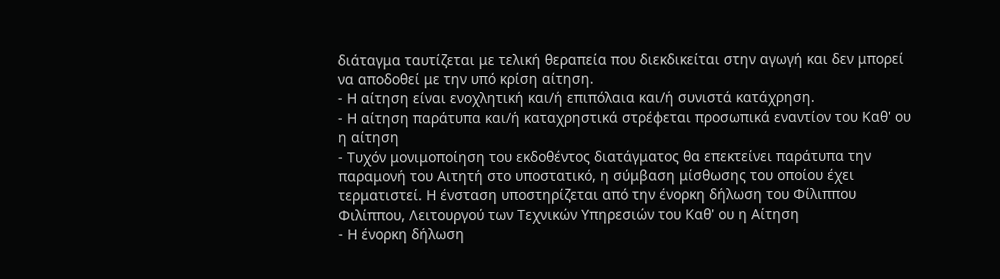διάταγμα ταυτίζεται με τελική θεραπεία που διεκδικείται στην αγωγή και δεν μπορεί να αποδοθεί με την υπό κρίση αίτηση.
- Η αίτηση είναι ενοχλητική και/ή επιπόλαια και/ή συνιστά κατάχρηση.
- Η αίτηση παράτυπα και/ή καταχρηστικά στρέφεται προσωπικά εναντίον του Καθ' ου η αίτηση
- Τυχόν μονιμοποίηση του εκδοθέντος διατάγματος θα επεκτείνει παράτυπα την παραμονή του Αιτητή στο υποστατικό, η σύμβαση μίσθωσης του οποίου έχει τερματιστεί. Η ένσταση υποστηρίζεται από την ένορκη δήλωση του Φίλιππου Φιλίππου, Λειτουργού των Τεχνικών Υπηρεσιών του Καθ' ου η Αίτηση
- Η ένορκη δήλωση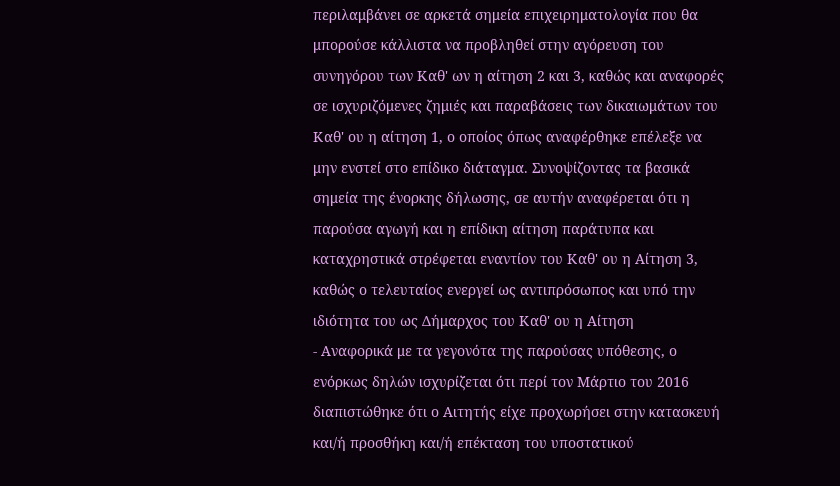περιλαμβάνει σε αρκετά σημεία επιχειρηματολογία που θα μπορούσε κάλλιστα να προβληθεί στην αγόρευση του συνηγόρου των Καθ' ων η αίτηση 2 και 3, καθώς και αναφορές σε ισχυριζόμενες ζημιές και παραβάσεις των δικαιωμάτων του Καθ' ου η αίτηση 1, ο οποίος όπως αναφέρθηκε επέλεξε να μην ενστεί στο επίδικο διάταγμα. Συνοψίζοντας τα βασικά σημεία της ένορκης δήλωσης, σε αυτήν αναφέρεται ότι η παρούσα αγωγή και η επίδικη αίτηση παράτυπα και καταχρηστικά στρέφεται εναντίον του Καθ' ου η Αίτηση 3, καθώς ο τελευταίος ενεργεί ως αντιπρόσωπος και υπό την ιδιότητα του ως Δήμαρχος του Καθ' ου η Αίτηση
- Αναφορικά με τα γεγονότα της παρούσας υπόθεσης, ο ενόρκως δηλών ισχυρίζεται ότι περί τον Μάρτιο του 2016 διαπιστώθηκε ότι ο Αιτητής είχε προχωρήσει στην κατασκευή και/ή προσθήκη και/ή επέκταση του υποστατικού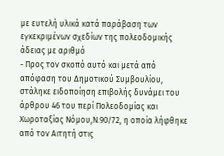με ευτελή υλικά κατά παράβαση των εγκεκριμένων σχεδίων της πολεοδομικής άδειας με αριθμό
- Προς τον σκοπό αυτό και μετά από απόφαση του Δημοτικού Συμβουλίου, στάληκε ειδοποίηση επιβολής δυνάμει του άρθρου 46 του περί Πολεοδομίας και Χωροταξίας Νόμου,Ν.90/72, η οποία λήφθηκε από τον Αιτητή στις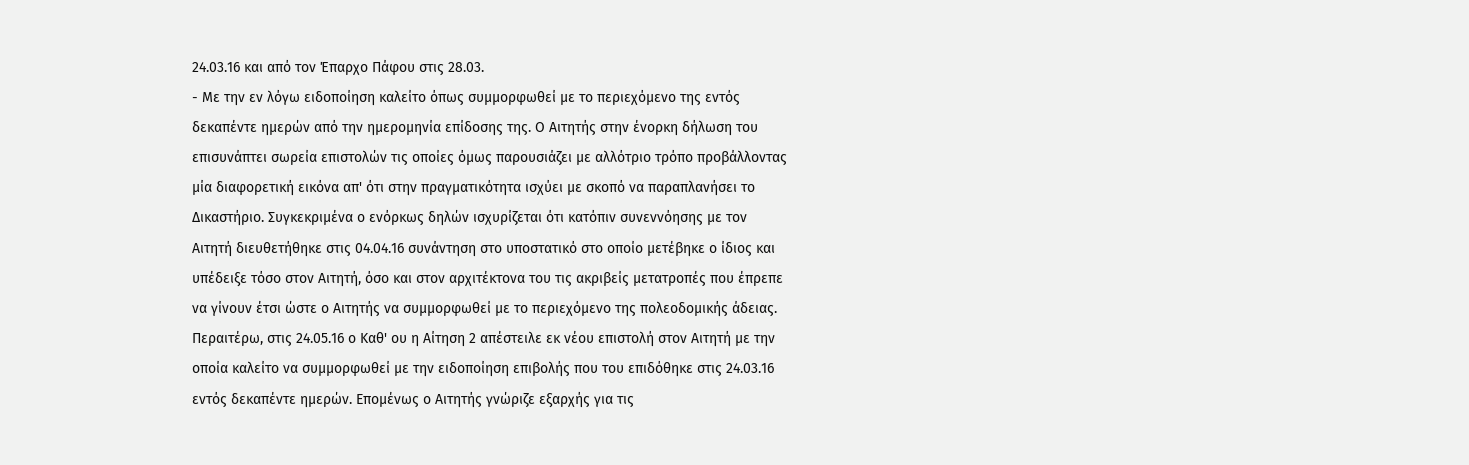24.03.16 και από τον Έπαρχο Πάφου στις 28.03.
- Με την εν λόγω ειδοποίηση καλείτο όπως συμμορφωθεί με το περιεχόμενο της εντός δεκαπέντε ημερών από την ημερομηνία επίδοσης της. Ο Αιτητής στην ένορκη δήλωση του επισυνάπτει σωρεία επιστολών τις οποίες όμως παρουσιάζει με αλλότριο τρόπο προβάλλοντας μία διαφορετική εικόνα απ' ότι στην πραγματικότητα ισχύει με σκοπό να παραπλανήσει το Δικαστήριο. Συγκεκριμένα ο ενόρκως δηλών ισχυρίζεται ότι κατόπιν συνεννόησης με τον Αιτητή διευθετήθηκε στις 04.04.16 συνάντηση στο υποστατικό στο οποίο μετέβηκε ο ίδιος και υπέδειξε τόσο στον Αιτητή, όσο και στον αρχιτέκτονα του τις ακριβείς μετατροπές που έπρεπε να γίνουν έτσι ώστε ο Αιτητής να συμμορφωθεί με το περιεχόμενο της πολεοδομικής άδειας. Περαιτέρω, στις 24.05.16 ο Καθ' ου η Αίτηση 2 απέστειλε εκ νέου επιστολή στον Αιτητή με την οποία καλείτο να συμμορφωθεί με την ειδοποίηση επιβολής που του επιδόθηκε στις 24.03.16 εντός δεκαπέντε ημερών. Επομένως ο Αιτητής γνώριζε εξαρχής για τις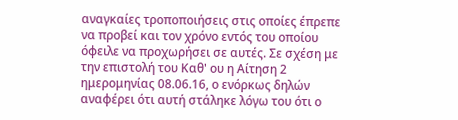αναγκαίες τροποποιήσεις στις οποίες έπρεπε να προβεί και τον χρόνο εντός του οποίου όφειλε να προχωρήσει σε αυτές. Σε σχέση με την επιστολή του Καθ' ου η Αίτηση 2 ημερομηνίας 08.06.16, ο ενόρκως δηλών αναφέρει ότι αυτή στάληκε λόγω του ότι ο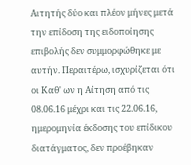Αιτητής δύο και πλέον μήνες μετά την επίδοση της ειδοποίησης επιβολής δεν συμμορφώθηκε με αυτήν. Περαιτέρω, ισχυρίζεται ότι οι Καθ' ων η Αίτηση από τις 08.06.16 μέχρι και τις 22.06.16, ημερομηνία έκδοσης του επίδικου διατάγματος, δεν προέβηκαν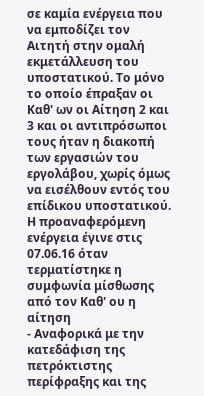σε καμία ενέργεια που να εμποδίζει τον Αιτητή στην ομαλή εκμετάλλευση του υποστατικού. Το μόνο το οποίο έπραξαν οι Καθ' ων οι Αίτηση 2 και 3 και οι αντιπρόσωποι τους ήταν η διακοπή των εργασιών του εργολάβου, χωρίς όμως να εισέλθουν εντός του επίδικου υποστατικού. Η προαναφερόμενη ενέργεια έγινε στις 07.06.16 όταν τερματίστηκε η συμφωνία μίσθωσης από τον Καθ' ου η αίτηση
- Αναφορικά με την κατεδάφιση της πετρόκτιστης περίφραξης και της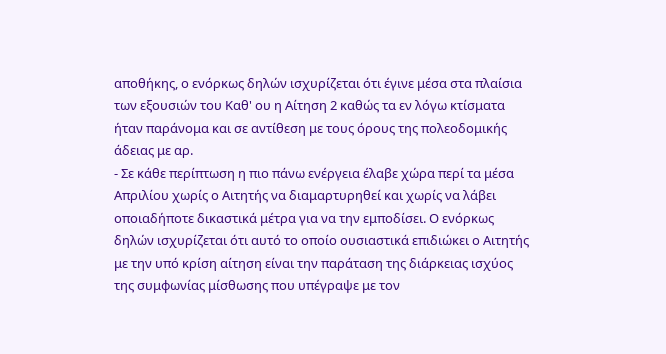αποθήκης, ο ενόρκως δηλών ισχυρίζεται ότι έγινε μέσα στα πλαίσια των εξουσιών του Καθ' ου η Αίτηση 2 καθώς τα εν λόγω κτίσματα ήταν παράνομα και σε αντίθεση με τους όρους της πολεοδομικής άδειας με αρ.
- Σε κάθε περίπτωση η πιο πάνω ενέργεια έλαβε χώρα περί τα μέσα Απριλίου χωρίς ο Αιτητής να διαμαρτυρηθεί και χωρίς να λάβει οποιαδήποτε δικαστικά μέτρα για να την εμποδίσει. Ο ενόρκως δηλών ισχυρίζεται ότι αυτό το οποίο ουσιαστικά επιδιώκει ο Αιτητής με την υπό κρίση αίτηση είναι την παράταση της διάρκειας ισχύος της συμφωνίας μίσθωσης που υπέγραψε με τον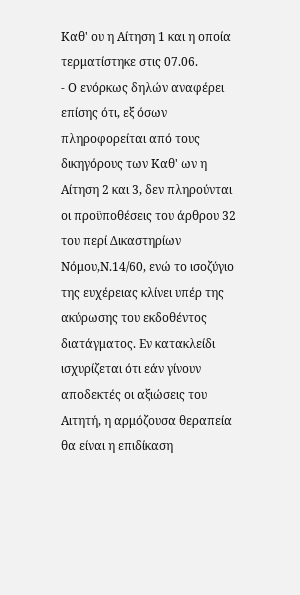Καθ' ου η Αίτηση 1 και η οποία τερματίστηκε στις 07.06.
- Ο ενόρκως δηλών αναφέρει επίσης ότι, εξ όσων πληροφορείται από τους δικηγόρους των Καθ' ων η Αίτηση 2 και 3, δεν πληρούνται οι προϋποθέσεις του άρθρου 32 του περί Δικαστηρίων Νόμου,Ν.14/60, ενώ το ισοζύγιο της ευχέρειας κλίνει υπέρ της ακύρωσης του εκδοθέντος διατάγματος. Εν κατακλείδι ισχυρίζεται ότι εάν γίνουν αποδεκτές οι αξιώσεις του Αιτητή, η αρμόζουσα θεραπεία θα είναι η επιδίκαση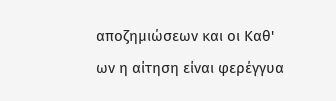αποζημιώσεων και οι Καθ' ων η αίτηση είναι φερέγγυα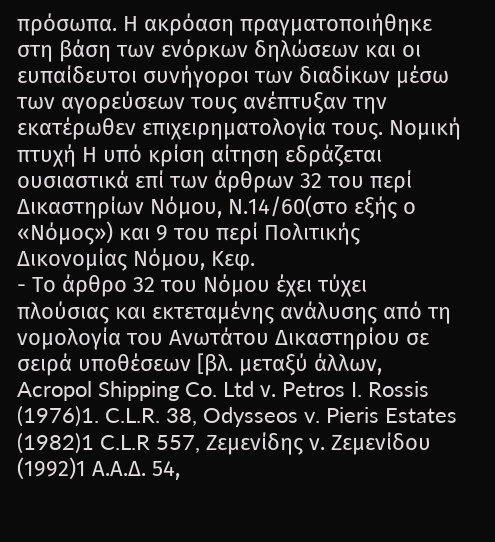πρόσωπα. Η ακρόαση πραγματοποιήθηκε στη βάση των ενόρκων δηλώσεων και οι ευπαίδευτοι συνήγοροι των διαδίκων μέσω των αγορεύσεων τους ανέπτυξαν την εκατέρωθεν επιχειρηματολογία τους. Νομική πτυχή Η υπό κρίση αίτηση εδράζεται ουσιαστικά επί των άρθρων 32 του περί Δικαστηρίων Νόμου, Ν.14/60(στο εξής ο «Νόμος») και 9 του περί Πολιτικής Δικονομίας Νόμου, Κεφ.
- Το άρθρο 32 του Νόμου έχει τύχει πλούσιας και εκτεταμένης ανάλυσης από τη νομολογία του Ανωτάτου Δικαστηρίου σε σειρά υποθέσεων [βλ. μεταξύ άλλων, Acropol Shipping Co. Ltd ν. Petros I. Rossis
(1976)1. C.L.R. 38, Odysseos v. Pieris Estates
(1982)1 C.L.R 557, Ζεμενίδης ν. Ζεμενίδου
(1992)1 Α.Α.Δ. 54,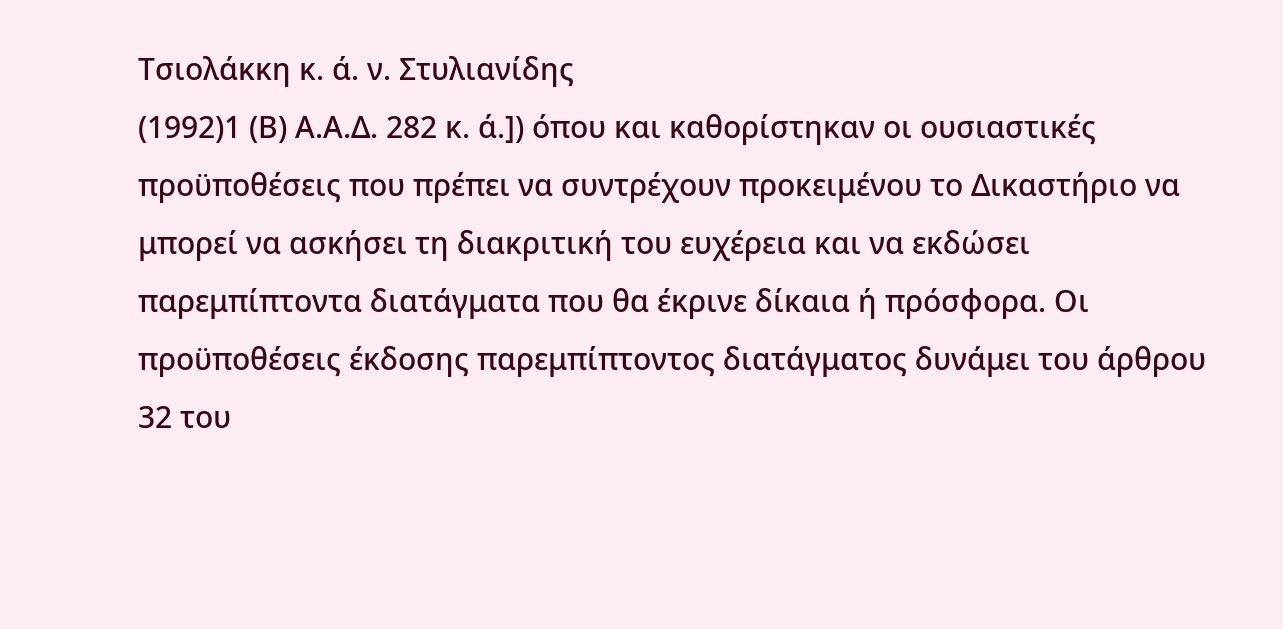Τσιολάκκη κ. ά. ν. Στυλιανίδης
(1992)1 (Β) Α.Α.Δ. 282 κ. ά.]) όπου και καθορίστηκαν οι ουσιαστικές προϋποθέσεις που πρέπει να συντρέχουν προκειμένου το Δικαστήριο να μπορεί να ασκήσει τη διακριτική του ευχέρεια και να εκδώσει παρεμπίπτοντα διατάγματα που θα έκρινε δίκαια ή πρόσφορα. Οι προϋποθέσεις έκδοσης παρεμπίπτοντος διατάγματος δυνάμει του άρθρου 32 του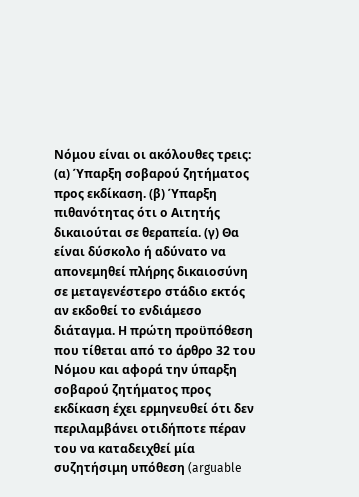Νόμου είναι οι ακόλουθες τρεις: (α) Ύπαρξη σοβαρού ζητήματος προς εκδίκαση. (β) Ύπαρξη πιθανότητας ότι ο Αιτητής δικαιούται σε θεραπεία. (γ) Θα είναι δύσκολο ή αδύνατο να απονεμηθεί πλήρης δικαιοσύνη σε μεταγενέστερο στάδιο εκτός αν εκδοθεί το ενδιάμεσο διάταγμα. Η πρώτη προϋπόθεση που τίθεται από το άρθρο 32 του Νόμου και αφορά την ύπαρξη σοβαρού ζητήματος προς εκδίκαση έχει ερμηνευθεί ότι δεν περιλαμβάνει οτιδήποτε πέραν του να καταδειχθεί μία συζητήσιμη υπόθεση (arguable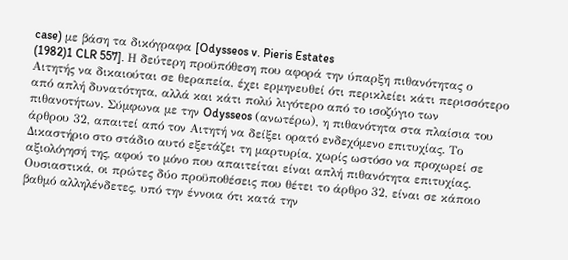case) με βάση τα δικόγραφα [Odysseos v. Pieris Estates
(1982)1 CLR 557]. Η δεύτερη προϋπόθεση που αφορά την ύπαρξη πιθανότητας ο Αιτητής να δικαιούται σε θεραπεία, έχει ερμηνευθεί ότι περικλείει κάτι περισσότερο από απλή δυνατότητα, αλλά και κάτι πολύ λιγότερο από το ισοζύγιο των πιθανοτήτων. Σύμφωνα με την Odysseos (ανωτέρω), η πιθανότητα στα πλαίσια του άρθρου 32, απαιτεί από τον Αιτητή να δείξει ορατό ενδεχόμενο επιτυχίας. Το Δικαστήριο στο στάδιο αυτό εξετάζει τη μαρτυρία, χωρίς ωστόσο να προχωρεί σε αξιολόγησή της, αφού το μόνο που απαιτείται είναι απλή πιθανότητα επιτυχίας. Ουσιαστικά, οι πρώτες δύο προϋποθέσεις που θέτει το άρθρο 32, είναι σε κάποιο βαθμό αλληλένδετες, υπό την έννοια ότι κατά την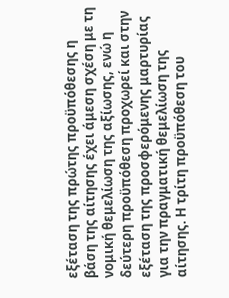εξέταση της πρώτης προϋπόθεσης η βάση της αίτησης έχει άμεση σχέση με τη νομική θεμελίωση της αξίωσης, ενώ η δεύτερη προϋπόθεση προχωρεί και στην εξέταση της προσφερόμενης μαρτυρίας για την πραγματική θεμελίωση της αίτησης. Η τρίτη προϋπόθεση του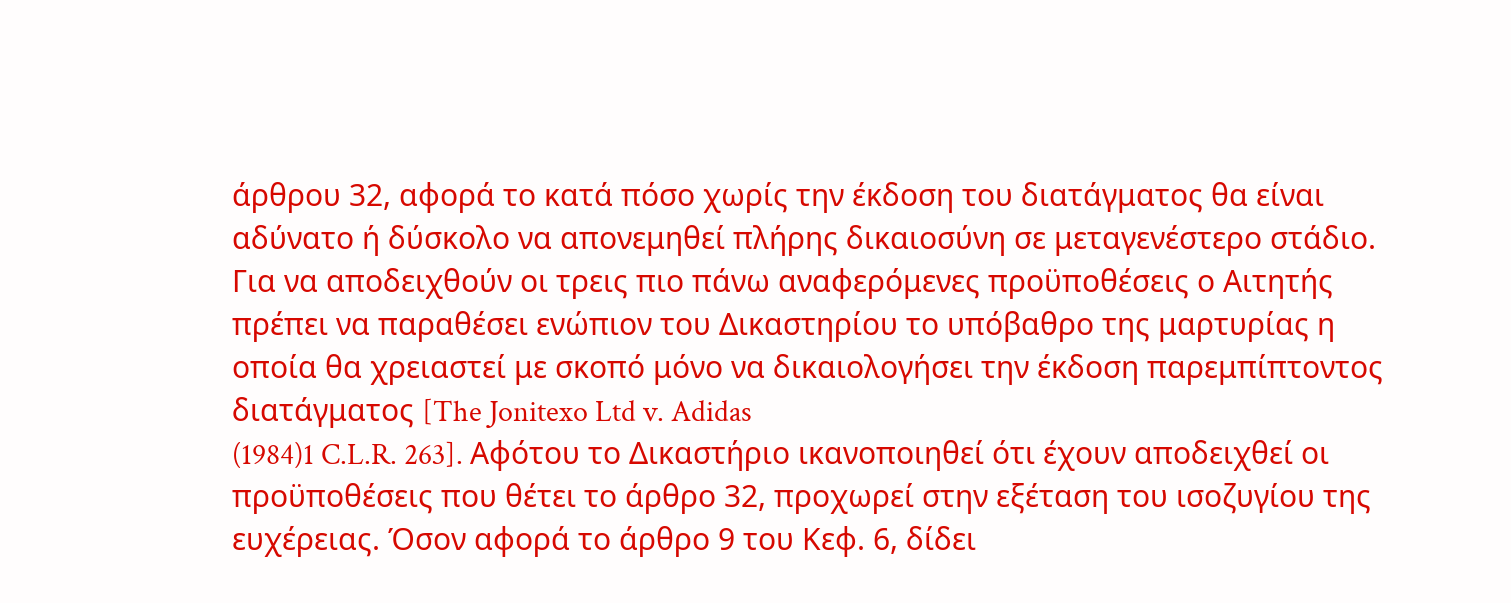άρθρου 32, αφορά το κατά πόσο χωρίς την έκδοση του διατάγματος θα είναι αδύνατο ή δύσκολο να απονεμηθεί πλήρης δικαιοσύνη σε μεταγενέστερο στάδιο. Για να αποδειχθούν οι τρεις πιο πάνω αναφερόμενες προϋποθέσεις ο Αιτητής πρέπει να παραθέσει ενώπιον του Δικαστηρίου το υπόβαθρο της μαρτυρίας η οποία θα χρειαστεί με σκοπό μόνο να δικαιολογήσει την έκδοση παρεμπίπτοντος διατάγματος [The Jonitexo Ltd v. Adidas
(1984)1 C.L.R. 263]. Αφότου το Δικαστήριο ικανοποιηθεί ότι έχουν αποδειχθεί οι προϋποθέσεις που θέτει το άρθρο 32, προχωρεί στην εξέταση του ισοζυγίου της ευχέρειας. Όσον αφορά το άρθρο 9 του Κεφ. 6, δίδει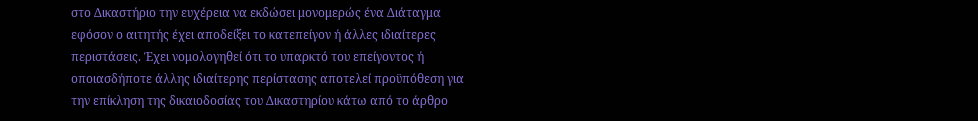στο Δικαστήριο την ευχέρεια να εκδώσει μονομερώς ένα Διάταγμα εφόσον ο αιτητής έχει αποδείξει το κατεπείγον ή άλλες ιδιαίτερες περιστάσεις. Έχει νομολογηθεί ότι το υπαρκτό του επείγοντος ή οποιασδήποτε άλλης ιδιαίτερης περίστασης αποτελεί προϋπόθεση για την επίκληση της δικαιοδοσίας του Δικαστηρίου κάτω από το άρθρο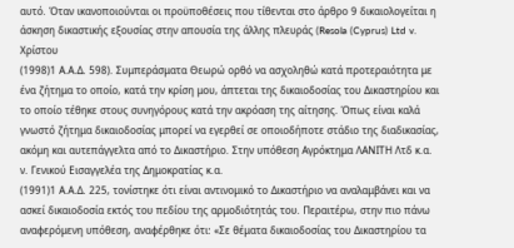αυτό. Όταν ικανοποιούνται οι προϋποθέσεις που τίθενται στο άρθρο 9 δικαιολογείται η άσκηση δικαστικής εξουσίας στην απουσία της άλλης πλευράς (Resola (Cyprus) Ltd v. Χρίστου
(1998)1 Α.Α.Δ. 598). Συμπεράσματα Θεωρώ ορθό να ασχοληθώ κατά προτεραιότητα με ένα ζήτημα το οποίο, κατά την κρίση μου, άπτεται της δικαιοδοσίας του Δικαστηρίου και το οποίο τέθηκε στους συνηγόρους κατά την ακρόαση της αίτησης. Όπως είναι καλά γνωστό ζήτημα δικαιοδοσίας μπορεί να εγερθεί σε οποιοδήποτε στάδιο της διαδικασίας, ακόμη και αυτεπάγγελτα από το Δικαστήριο. Στην υπόθεση Αγρόκτημα ΛΑΝΙΤΗ Λτδ κ.α. ν. Γενικού Εισαγγελέα της Δημοκρατίας κ.α.
(1991)1 Α.Α.Δ. 225, τονίστηκε ότι είναι αντινομικό το Δικαστήριο να αναλαμβάνει και να ασκεί δικαιοδοσία εκτός του πεδίου της αρμοδιότητάς του. Περαιτέρω, στην πιο πάνω αναφερόμενη υπόθεση, αναφέρθηκε ότι: «Σε θέματα δικαιοδοσίας του Δικαστηρίου τα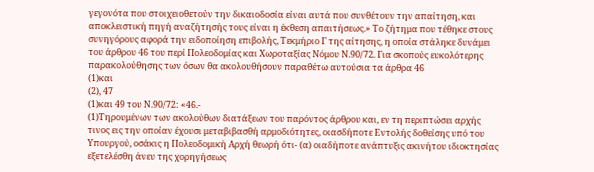γεγονότα που στοιχειοθετούν την δικαιοδοσία είναι αυτά που συνθέτουν την απαίτηση, και αποκλειστική πηγή αναζήτησής τους είναι η έκθεση απαιτήσεως.» Το ζήτημα που τέθηκε στους συνηγόρους αφορά την ειδοποίηση επιβολής, Τεκμήριο Γ της αίτησης, η οποία στάληκε δυνάμει του άρθρου 46 του περί Πολεοδομίας και Χωροταξίας Νόμου Ν.90/72. Για σκοπούς ευκολότερης παρακολούθησης των όσων θα ακολουθήσουν παραθέτω αυτούσια τα άρθρα 46
(1)και
(2), 47
(1)και 49 του Ν.90/72: «46.-
(1)Τηρουμένων των ακολούθων διατάξεων του παρόντος άρθρου και, εν τη περιπτώσει αρχής τινος εις την οποίαν έχουσι μεταβιβασθή αρμοδιότητες, οιασδήποτε Εντολής δοθείσης υπό του Υπουργού, οσάκις η Πολεοδομική Αρχή θεωρή ότι- (α) οιαδήποτε ανάπτυξις ακινήτου ιδιοκτησίας εξετελέσθη άνευ της χορηγήσεως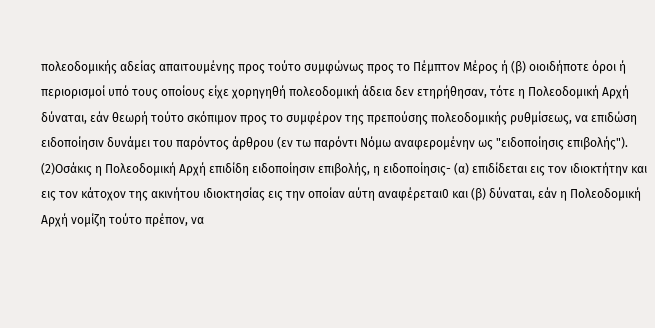πολεοδομικής αδείας απαιτουμένης προς τούτο συμφώνως προς το Πέμπτον Μέρος ή (β) οιοιδήποτε όροι ή περιορισμοί υπό τους οποίους είχε χορηγηθή πολεοδομική άδεια δεν ετηρήθησαν, τότε η Πολεοδομική Αρχή δύναται, εάν θεωρή τούτο σκόπιμον προς το συμφέρον της πρεπούσης πολεοδομικής ρυθμίσεως, να επιδώση ειδοποίησιν δυνάμει του παρόντος άρθρου (εν τω παρόντι Νόμω αναφερομένην ως "ειδοποίησις επιβολής").
(2)Οσάκις η Πολεοδομική Αρχή επιδίδη ειδοποίησιν επιβολής, η ειδοποίησις- (α) επιδίδεται εις τον ιδιοκτήτην και εις τον κάτοχον της ακινήτου ιδιοκτησίας εις την οποίαν αύτη αναφέρεται0 και (β) δύναται, εάν η Πολεοδομική Αρχή νομίζη τούτο πρέπον, να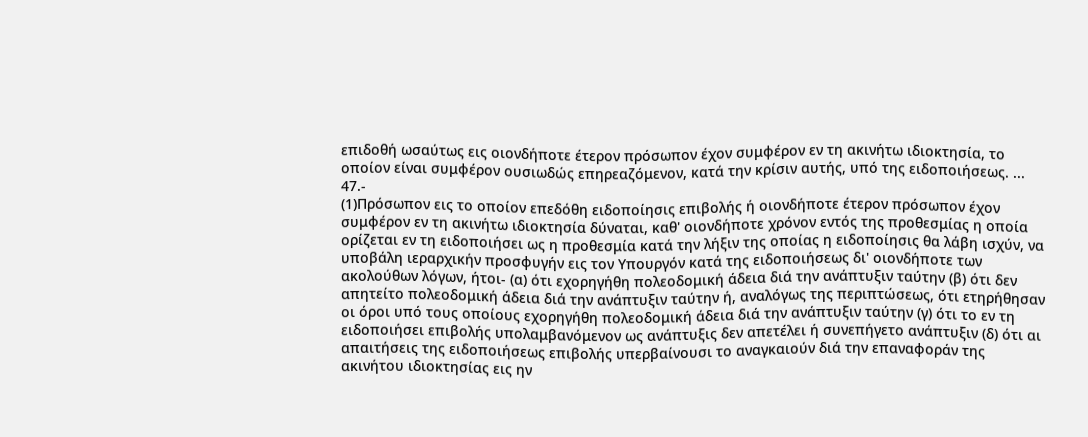επιδοθή ωσαύτως εις οιονδήποτε έτερον πρόσωπον έχον συμφέρον εν τη ακινήτω ιδιοκτησία, το οποίον είναι συμφέρον ουσιωδώς επηρεαζόμενον, κατά την κρίσιν αυτής, υπό της ειδοποιήσεως. ... 47.-
(1)Πρόσωπον εις το οποίον επεδόθη ειδοποίησις επιβολής ή οιονδήποτε έτερον πρόσωπον έχον συμφέρον εν τη ακινήτω ιδιοκτησία δύναται, καθ' οιονδήποτε χρόνον εντός της προθεσμίας η οποία ορίζεται εν τη ειδοποιήσει ως η προθεσμία κατά την λήξιν της οποίας η ειδοποίησις θα λάβη ισχύν, να υποβάλη ιεραρχικήν προσφυγήν εις τον Υπουργόν κατά της ειδοποιήσεως δι' οιονδήποτε των ακολούθων λόγων, ήτοι- (α) ότι εχορηγήθη πολεοδομική άδεια διά την ανάπτυξιν ταύτην (β) ότι δεν απητείτο πολεοδομική άδεια διά την ανάπτυξιν ταύτην ή, αναλόγως της περιπτώσεως, ότι ετηρήθησαν οι όροι υπό τους οποίους εχορηγήθη πολεοδομική άδεια διά την ανάπτυξιν ταύτην (γ) ότι το εν τη ειδοποιήσει επιβολής υπολαμβανόμενον ως ανάπτυξις δεν απετέλει ή συνεπήγετο ανάπτυξιν (δ) ότι αι απαιτήσεις της ειδοποιήσεως επιβολής υπερβαίνουσι το αναγκαιούν διά την επαναφοράν της ακινήτου ιδιοκτησίας εις ην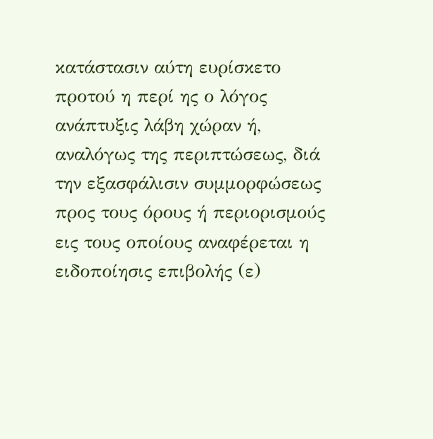κατάστασιν αύτη ευρίσκετο προτού η περί ης ο λόγος ανάπτυξις λάβη χώραν ή, αναλόγως της περιπτώσεως, διά την εξασφάλισιν συμμορφώσεως προς τους όρους ή περιορισμούς εις τους οποίους αναφέρεται η ειδοποίησις επιβολής (ε)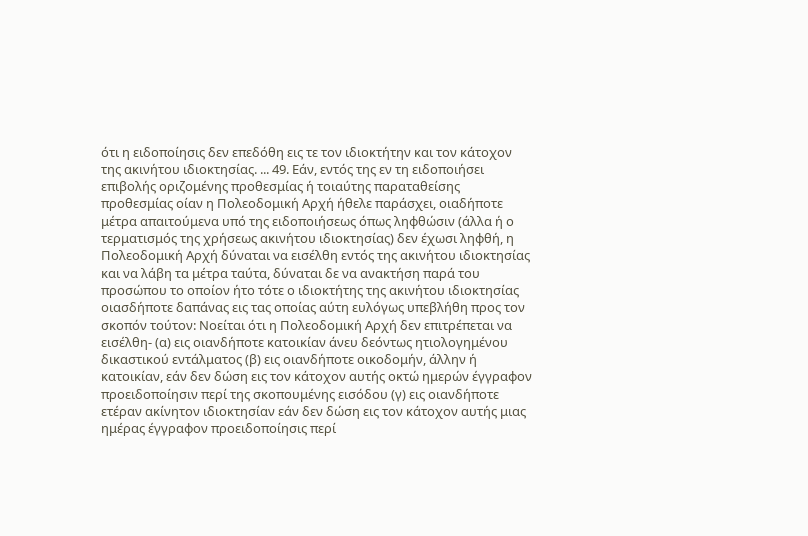ότι η ειδοποίησις δεν επεδόθη εις τε τον ιδιοκτήτην και τον κάτοχον της ακινήτου ιδιοκτησίας. ... 49. Εάν, εντός της εν τη ειδοποιήσει επιβολής οριζομένης προθεσμίας ή τοιαύτης παραταθείσης προθεσμίας οίαν η Πολεοδομική Αρχή ήθελε παράσχει, οιαδήποτε μέτρα απαιτούμενα υπό της ειδοποιήσεως όπως ληφθώσιν (άλλα ή ο τερματισμός της χρήσεως ακινήτου ιδιοκτησίας) δεν έχωσι ληφθή, η Πολεοδομική Αρχή δύναται να εισέλθη εντός της ακινήτου ιδιοκτησίας και να λάβη τα μέτρα ταύτα, δύναται δε να ανακτήση παρά του προσώπου το οποίον ήτο τότε ο ιδιοκτήτης της ακινήτου ιδιοκτησίας οιασδήποτε δαπάνας εις τας οποίας αύτη ευλόγως υπεβλήθη προς τον σκοπόν τούτον: Νοείται ότι η Πολεοδομική Αρχή δεν επιτρέπεται να εισέλθη- (α) εις οιανδήποτε κατοικίαν άνευ δεόντως ητιολογημένου δικαστικού εντάλματος (β) εις οιανδήποτε οικοδομήν, άλλην ή κατοικίαν, εάν δεν δώση εις τον κάτοχον αυτής οκτώ ημερών έγγραφον προειδοποίησιν περί της σκοπουμένης εισόδου (γ) εις οιανδήποτε ετέραν ακίνητον ιδιοκτησίαν εάν δεν δώση εις τον κάτοχον αυτής μιας ημέρας έγγραφον προειδοποίησις περί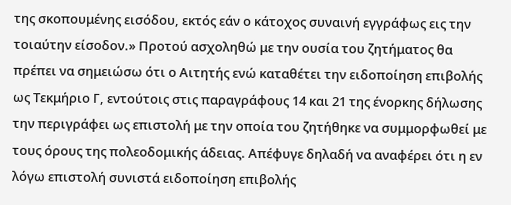της σκοπουμένης εισόδου, εκτός εάν ο κάτοχος συναινή εγγράφως εις την τοιαύτην είσοδον.» Προτού ασχοληθώ με την ουσία του ζητήματος θα πρέπει να σημειώσω ότι ο Αιτητής ενώ καταθέτει την ειδοποίηση επιβολής ως Τεκμήριο Γ, εντούτοις στις παραγράφους 14 και 21 της ένορκης δήλωσης την περιγράφει ως επιστολή με την οποία του ζητήθηκε να συμμορφωθεί με τους όρους της πολεοδομικής άδειας. Απέφυγε δηλαδή να αναφέρει ότι η εν λόγω επιστολή συνιστά ειδοποίηση επιβολής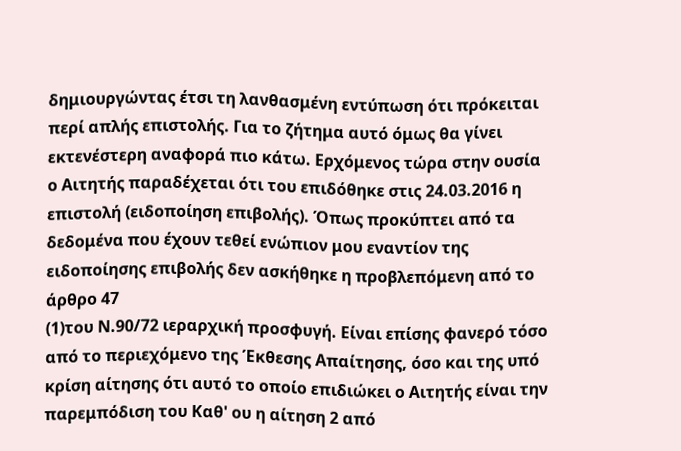δημιουργώντας έτσι τη λανθασμένη εντύπωση ότι πρόκειται περί απλής επιστολής. Για το ζήτημα αυτό όμως θα γίνει εκτενέστερη αναφορά πιο κάτω. Ερχόμενος τώρα στην ουσία ο Αιτητής παραδέχεται ότι του επιδόθηκε στις 24.03.2016 η επιστολή (ειδοποίηση επιβολής). Όπως προκύπτει από τα δεδομένα που έχουν τεθεί ενώπιον μου εναντίον της ειδοποίησης επιβολής δεν ασκήθηκε η προβλεπόμενη από το άρθρο 47
(1)του Ν.90/72 ιεραρχική προσφυγή. Είναι επίσης φανερό τόσο από το περιεχόμενο της Έκθεσης Απαίτησης, όσο και της υπό κρίση αίτησης ότι αυτό το οποίο επιδιώκει ο Αιτητής είναι την παρεμπόδιση του Καθ' ου η αίτηση 2 από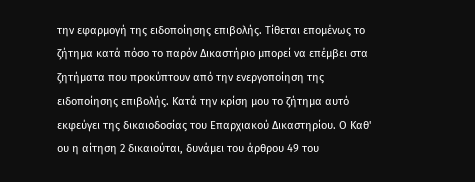την εφαρμογή της ειδοποίησης επιβολής. Τίθεται επομένως το ζήτημα κατά πόσο το παρόν Δικαστήριο μπορεί να επέμβει στα ζητήματα που προκύπτουν από την ενεργοποίηση της ειδοποίησης επιβολής. Κατά την κρίση μου το ζήτημα αυτό εκφεύγει της δικαιοδοσίας του Επαρχιακού Δικαστηρίου. Ο Καθ' ου η αίτηση 2 δικαιούται, δυνάμει του άρθρου 49 του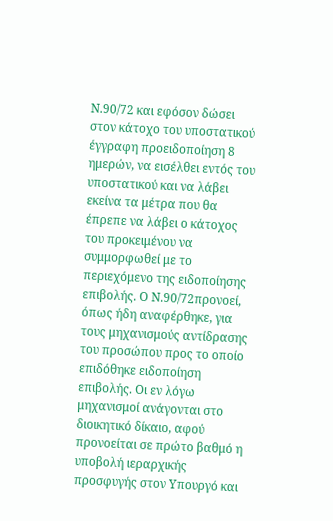Ν.90/72 και εφόσον δώσει στον κάτοχο του υποστατικού έγγραφη προειδοποίηση 8 ημερών, να εισέλθει εντός του υποστατικού και να λάβει εκείνα τα μέτρα που θα έπρεπε να λάβει ο κάτοχος του προκειμένου να συμμορφωθεί με το περιεχόμενο της ειδοποίησης επιβολής. Ο Ν.90/72προνοεί, όπως ήδη αναφέρθηκε, για τους μηχανισμούς αντίδρασης του προσώπου προς το οποίο επιδόθηκε ειδοποίηση επιβολής. Οι εν λόγω μηχανισμοί ανάγονται στο διοικητικό δίκαιο, αφού προνοείται σε πρώτο βαθμό η υποβολή ιεραρχικής προσφυγής στον Υπουργό και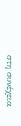στη συνέχεια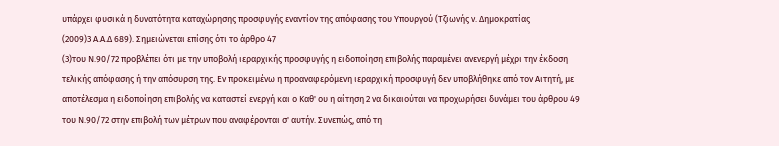υπάρχει φυσικά η δυνατότητα καταχώρησης προσφυγής εναντίον της απόφασης του Υπουργού (Τζιωνής ν. Δημοκρατίας
(2009)3 Α.Α.Δ 689). Σημειώνεται επίσης ότι το άρθρο 47
(3)του Ν.90/72 προβλέπει ότι με την υποβολή ιεραρχικής προσφυγής η ειδοποίηση επιβολής παραμένει ανενεργή μέχρι την έκδοση τελικής απόφασης ή την απόσυρση της. Εν προκειμένω η προαναφερόμενη ιεραρχική προσφυγή δεν υποβλήθηκε από τον Αιτητή, με αποτέλεσμα η ειδοποίηση επιβολής να καταστεί ενεργή και ο Καθ' ου η αίτηση 2 να δικαιούται να προχωρήσει δυνάμει του άρθρου 49 του Ν.90/72 στην επιβολή των μέτρων που αναφέρονται σ' αυτήν. Συνεπώς, από τη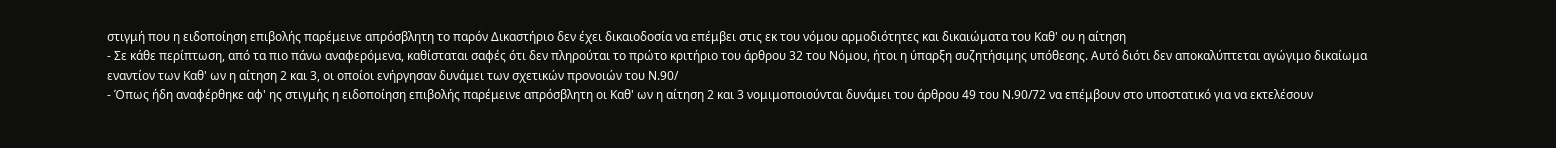στιγμή που η ειδοποίηση επιβολής παρέμεινε απρόσβλητη το παρόν Δικαστήριο δεν έχει δικαιοδοσία να επέμβει στις εκ του νόμου αρμοδιότητες και δικαιώματα του Καθ' ου η αίτηση
- Σε κάθε περίπτωση, από τα πιο πάνω αναφερόμενα, καθίσταται σαφές ότι δεν πληρούται το πρώτο κριτήριο του άρθρου 32 του Νόμου, ήτοι η ύπαρξη συζητήσιμης υπόθεσης. Αυτό διότι δεν αποκαλύπτεται αγώγιμο δικαίωμα εναντίον των Καθ' ων η αίτηση 2 και 3, οι οποίοι ενήργησαν δυνάμει των σχετικών προνοιών του Ν.90/
- Όπως ήδη αναφέρθηκε αφ' ης στιγμής η ειδοποίηση επιβολής παρέμεινε απρόσβλητη οι Καθ' ων η αίτηση 2 και 3 νομιμοποιούνται δυνάμει του άρθρου 49 του Ν.90/72 να επέμβουν στο υποστατικό για να εκτελέσουν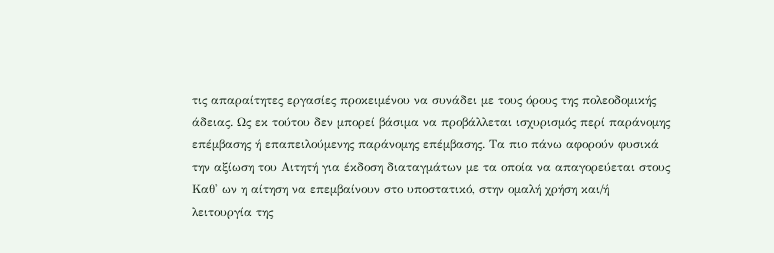τις απαραίτητες εργασίες προκειμένου να συνάδει με τους όρους της πολεοδομικής άδειας. Ως εκ τούτου δεν μπορεί βάσιμα να προβάλλεται ισχυρισμός περί παράνομης επέμβασης ή επαπειλούμενης παράνομης επέμβασης. Τα πιο πάνω αφορούν φυσικά την αξίωση του Αιτητή για έκδοση διαταγμάτων με τα οποία να απαγορεύεται στους Καθ' ων η αίτηση να επεμβαίνουν στο υποστατικό, στην ομαλή χρήση και/ή λειτουργία της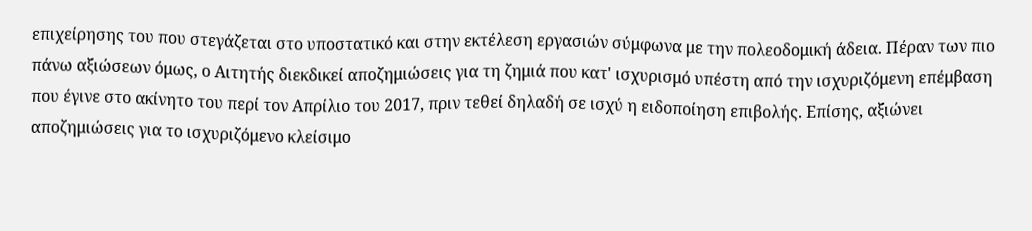επιχείρησης του που στεγάζεται στο υποστατικό και στην εκτέλεση εργασιών σύμφωνα με την πολεοδομική άδεια. Πέραν των πιο πάνω αξιώσεων όμως, ο Αιτητής διεκδικεί αποζημιώσεις για τη ζημιά που κατ' ισχυρισμό υπέστη από την ισχυριζόμενη επέμβαση που έγινε στο ακίνητο του περί τον Απρίλιο του 2017, πριν τεθεί δηλαδή σε ισχύ η ειδοποίηση επιβολής. Επίσης, αξιώνει αποζημιώσεις για το ισχυριζόμενο κλείσιμο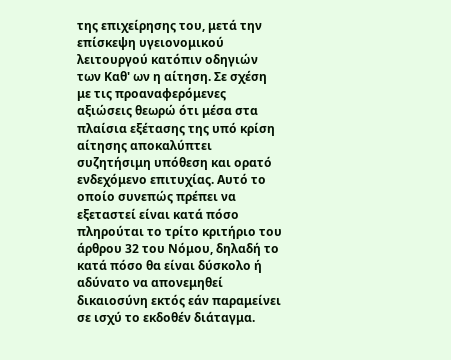της επιχείρησης του, μετά την επίσκεψη υγειονομικού λειτουργού κατόπιν οδηγιών των Καθ' ων η αίτηση. Σε σχέση με τις προαναφερόμενες αξιώσεις θεωρώ ότι μέσα στα πλαίσια εξέτασης της υπό κρίση αίτησης αποκαλύπτει συζητήσιμη υπόθεση και ορατό ενδεχόμενο επιτυχίας. Αυτό το οποίο συνεπώς πρέπει να εξεταστεί είναι κατά πόσο πληρούται το τρίτο κριτήριο του άρθρου 32 του Νόμου, δηλαδή το κατά πόσο θα είναι δύσκολο ή αδύνατο να απονεμηθεί δικαιοσύνη εκτός εάν παραμείνει σε ισχύ το εκδοθέν διάταγμα.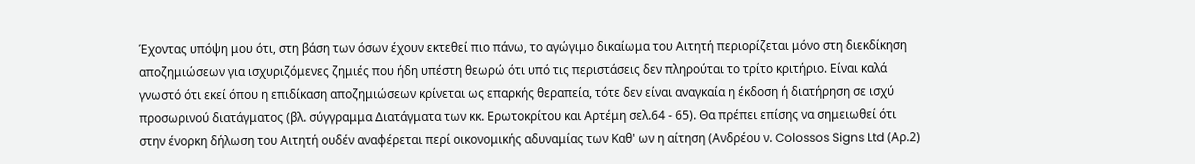Έχοντας υπόψη μου ότι, στη βάση των όσων έχουν εκτεθεί πιο πάνω, το αγώγιμο δικαίωμα του Αιτητή περιορίζεται μόνο στη διεκδίκηση αποζημιώσεων για ισχυριζόμενες ζημιές που ήδη υπέστη θεωρώ ότι υπό τις περιστάσεις δεν πληρούται το τρίτο κριτήριο. Είναι καλά γνωστό ότι εκεί όπου η επιδίκαση αποζημιώσεων κρίνεται ως επαρκής θεραπεία, τότε δεν είναι αναγκαία η έκδοση ή διατήρηση σε ισχύ προσωρινού διατάγματος (βλ. σύγγραμμα Διατάγματα των κκ. Ερωτοκρίτου και Αρτέμη σελ.64 - 65). Θα πρέπει επίσης να σημειωθεί ότι στην ένορκη δήλωση του Αιτητή ουδέν αναφέρεται περί οικονομικής αδυναμίας των Καθ' ων η αίτηση (Ανδρέου ν. Colossos Signs Ltd (Αρ.2)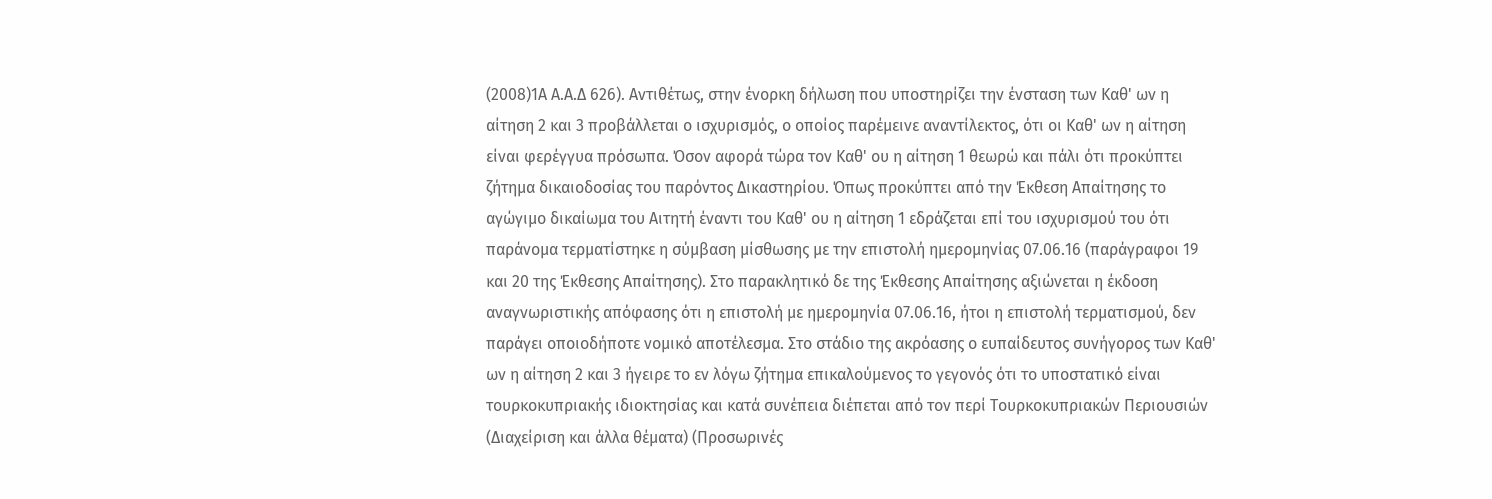(2008)1Α Α.Α.Δ 626). Αντιθέτως, στην ένορκη δήλωση που υποστηρίζει την ένσταση των Καθ' ων η αίτηση 2 και 3 προβάλλεται ο ισχυρισμός, ο οποίος παρέμεινε αναντίλεκτος, ότι οι Καθ' ων η αίτηση είναι φερέγγυα πρόσωπα. Όσον αφορά τώρα τον Καθ' ου η αίτηση 1 θεωρώ και πάλι ότι προκύπτει ζήτημα δικαιοδοσίας του παρόντος Δικαστηρίου. Όπως προκύπτει από την Έκθεση Απαίτησης το αγώγιμο δικαίωμα του Αιτητή έναντι του Καθ' ου η αίτηση 1 εδράζεται επί του ισχυρισμού του ότι παράνομα τερματίστηκε η σύμβαση μίσθωσης με την επιστολή ημερομηνίας 07.06.16 (παράγραφοι 19 και 20 της Έκθεσης Απαίτησης). Στο παρακλητικό δε της Έκθεσης Απαίτησης αξιώνεται η έκδοση αναγνωριστικής απόφασης ότι η επιστολή με ημερομηνία 07.06.16, ήτοι η επιστολή τερματισμού, δεν παράγει οποιοδήποτε νομικό αποτέλεσμα. Στο στάδιο της ακρόασης ο ευπαίδευτος συνήγορος των Καθ' ων η αίτηση 2 και 3 ήγειρε το εν λόγω ζήτημα επικαλούμενος το γεγονός ότι το υποστατικό είναι τουρκοκυπριακής ιδιοκτησίας και κατά συνέπεια διέπεται από τον περί Τουρκοκυπριακών Περιουσιών (Διαχείριση και άλλα θέματα) (Προσωρινές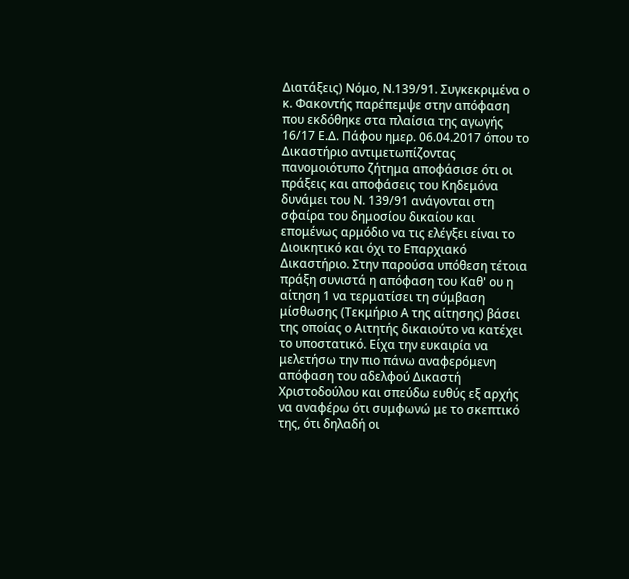Διατάξεις) Νόμο, Ν.139/91. Συγκεκριμένα ο κ. Φακοντής παρέπεμψε στην απόφαση που εκδόθηκε στα πλαίσια της αγωγής 16/17 Ε.Δ. Πάφου ημερ. 06.04.2017 όπου το Δικαστήριο αντιμετωπίζοντας πανομοιότυπο ζήτημα αποφάσισε ότι οι πράξεις και αποφάσεις του Κηδεμόνα δυνάμει του Ν. 139/91 ανάγονται στη σφαίρα του δημοσίου δικαίου και επομένως αρμόδιο να τις ελέγξει είναι το Διοικητικό και όχι το Επαρχιακό Δικαστήριο. Στην παρούσα υπόθεση τέτοια πράξη συνιστά η απόφαση του Καθ' ου η αίτηση 1 να τερματίσει τη σύμβαση μίσθωσης (Τεκμήριο Α της αίτησης) βάσει της οποίας ο Αιτητής δικαιούτο να κατέχει το υποστατικό. Είχα την ευκαιρία να μελετήσω την πιο πάνω αναφερόμενη απόφαση του αδελφού Δικαστή Χριστοδούλου και σπεύδω ευθύς εξ αρχής να αναφέρω ότι συμφωνώ με το σκεπτικό της, ότι δηλαδή οι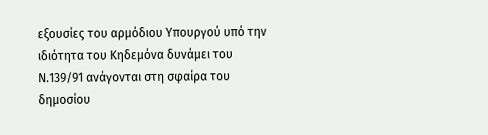εξουσίες του αρμόδιου Υπουργού υπό την ιδιότητα του Κηδεμόνα δυνάμει του Ν.139/91 ανάγονται στη σφαίρα του δημοσίου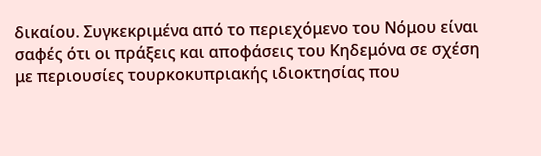δικαίου. Συγκεκριμένα από το περιεχόμενο του Νόμου είναι σαφές ότι οι πράξεις και αποφάσεις του Κηδεμόνα σε σχέση με περιουσίες τουρκοκυπριακής ιδιοκτησίας που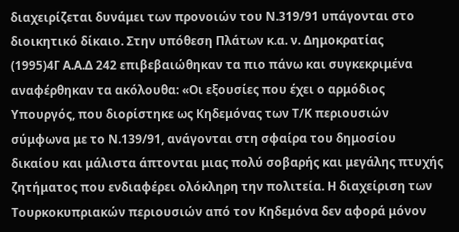διαχειρίζεται δυνάμει των προνοιών του Ν.319/91 υπάγονται στο διοικητικό δίκαιο. Στην υπόθεση Πλάτων κ.α. ν. Δημοκρατίας
(1995)4Γ Α.Α.Δ 242 επιβεβαιώθηκαν τα πιο πάνω και συγκεκριμένα αναφέρθηκαν τα ακόλουθα: «Οι εξουσίες που έχει ο αρμόδιος Υπουργός, που διορίστηκε ως Κηδεμόνας των Τ/Κ περιουσιών σύμφωνα με το Ν.139/91, ανάγονται στη σφαίρα του δημοσίου δικαίου και μάλιστα άπτονται μιας πολύ σοβαρής και μεγάλης πτυχής ζητήματος που ενδιαφέρει ολόκληρη την πολιτεία. Η διαχείριση των Τουρκοκυπριακών περιουσιών από τον Κηδεμόνα δεν αφορά μόνον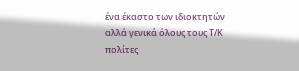ένα έκαστο των ιδιοκτητών αλλά γενικά όλους τους Τ/Κ πολίτες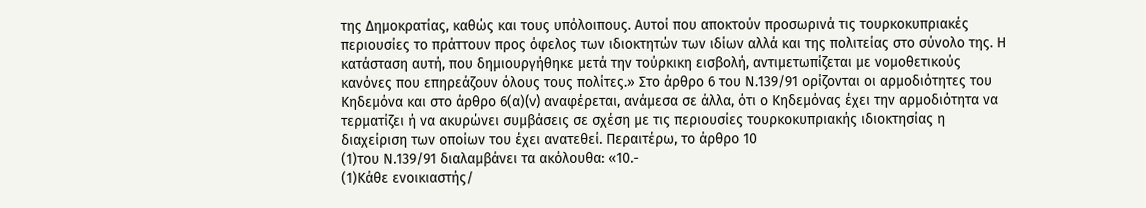της Δημοκρατίας, καθώς και τους υπόλοιπους. Αυτοί που αποκτούν προσωρινά τις τουρκοκυπριακές περιουσίες το πράττουν προς όφελος των ιδιοκτητών των ιδίων αλλά και της πολιτείας στο σύνολο της. Η κατάσταση αυτή, που δημιουργήθηκε μετά την τούρκικη εισβολή, αντιμετωπίζεται με νομοθετικούς κανόνες που επηρεάζουν όλους τους πολίτες.» Στο άρθρο 6 του Ν.139/91 ορίζονται οι αρμοδιότητες του Κηδεμόνα και στο άρθρο 6(α)(v) αναφέρεται, ανάμεσα σε άλλα, ότι ο Κηδεμόνας έχει την αρμοδιότητα να τερματίζει ή να ακυρώνει συμβάσεις σε σχέση με τις περιουσίες τουρκοκυπριακής ιδιοκτησίας η διαχείριση των οποίων του έχει ανατεθεί. Περαιτέρω, το άρθρο 10
(1)του Ν.139/91 διαλαμβάνει τα ακόλουθα: «10.-
(1)Κάθε ενοικιαστής/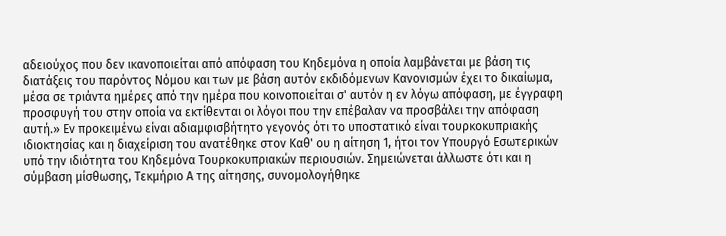αδειούχος που δεν ικανοποιείται από απόφαση του Κηδεμόνα η οποία λαμβάνεται με βάση τις διατάξεις του παρόντος Νόμου και των με βάση αυτόν εκδιδόμενων Κανονισμών έχει το δικαίωμα, μέσα σε τριάντα ημέρες από την ημέρα που κοινοποιείται σ' αυτόν η εν λόγω απόφαση, με έγγραφη προσφυγή του στην οποία να εκτίθενται οι λόγοι που την επέβαλαν να προσβάλει την απόφαση αυτή.» Εν προκειμένω είναι αδιαμφισβήτητο γεγονός ότι το υποστατικό είναι τουρκοκυπριακής ιδιοκτησίας και η διαχείριση του ανατέθηκε στον Καθ' ου η αίτηση 1, ήτοι τον Υπουργό Εσωτερικών υπό την ιδιότητα του Κηδεμόνα Τουρκοκυπριακών περιουσιών. Σημειώνεται άλλωστε ότι και η σύμβαση μίσθωσης, Τεκμήριο Α της αίτησης, συνομολογήθηκε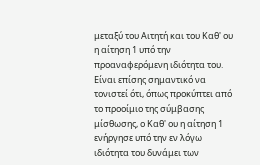μεταξύ του Αιτητή και του Καθ' ου η αίτηση 1 υπό την προαναφερόμενη ιδιότητα του. Είναι επίσης σημαντικό να τονιστεί ότι, όπως προκύπτει από το προοίμιο της σύμβασης μίσθωσης, ο Καθ' ου η αίτηση 1 ενήργησε υπό την εν λόγω ιδιότητα του δυνάμει των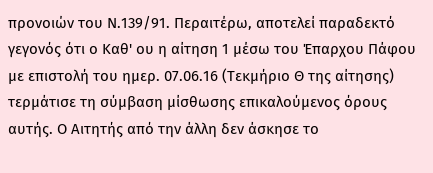προνοιών του Ν.139/91. Περαιτέρω, αποτελεί παραδεκτό γεγονός ότι ο Καθ' ου η αίτηση 1 μέσω του Έπαρχου Πάφου με επιστολή του ημερ. 07.06.16 (Τεκμήριο Θ της αίτησης) τερμάτισε τη σύμβαση μίσθωσης επικαλούμενος όρους αυτής. Ο Αιτητής από την άλλη δεν άσκησε το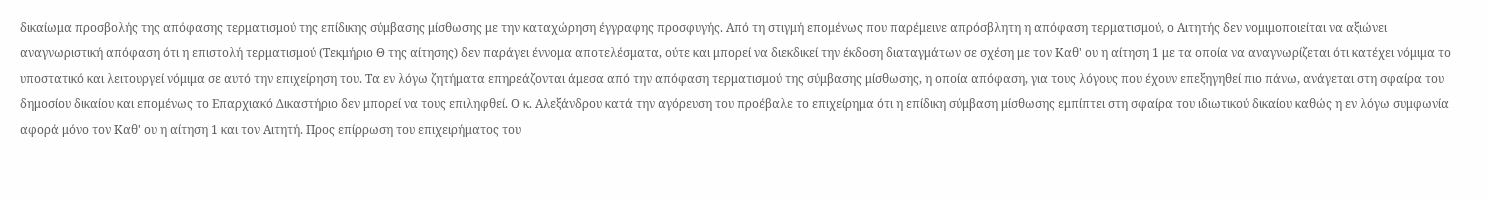δικαίωμα προσβολής της απόφασης τερματισμού της επίδικης σύμβασης μίσθωσης με την καταχώρηση έγγραφης προσφυγής. Από τη στιγμή επομένως που παρέμεινε απρόσβλητη η απόφαση τερματισμού, ο Αιτητής δεν νομιμοποιείται να αξιώνει αναγνωριστική απόφαση ότι η επιστολή τερματισμού (Τεκμήριο Θ της αίτησης) δεν παράγει έννομα αποτελέσματα, ούτε και μπορεί να διεκδικεί την έκδοση διαταγμάτων σε σχέση με τον Καθ' ου η αίτηση 1 με τα οποία να αναγνωρίζεται ότι κατέχει νόμιμα το υποστατικό και λειτουργεί νόμιμα σε αυτό την επιχείρηση του. Τα εν λόγω ζητήματα επηρεάζονται άμεσα από την απόφαση τερματισμού της σύμβασης μίσθωσης, η οποία απόφαση, για τους λόγους που έχουν επεξηγηθεί πιο πάνω, ανάγεται στη σφαίρα του δημοσίου δικαίου και επομένως το Επαρχιακό Δικαστήριο δεν μπορεί να τους επιληφθεί. Ο κ. Αλεξάνδρου κατά την αγόρευση του προέβαλε το επιχείρημα ότι η επίδικη σύμβαση μίσθωσης εμπίπτει στη σφαίρα του ιδιωτικού δικαίου καθώς η εν λόγω συμφωνία αφορά μόνο τον Καθ' ου η αίτηση 1 και τον Αιτητή. Προς επίρρωση του επιχειρήματος του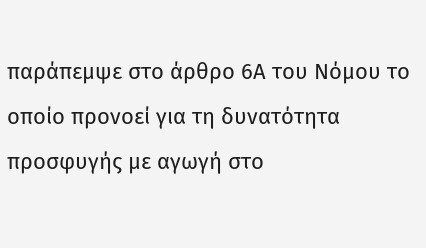παράπεμψε στο άρθρο 6Α του Νόμου το οποίο προνοεί για τη δυνατότητα προσφυγής με αγωγή στο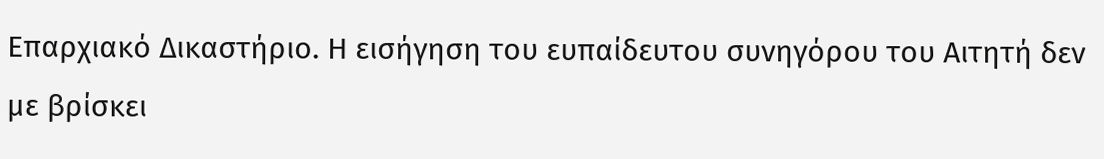Επαρχιακό Δικαστήριο. Η εισήγηση του ευπαίδευτου συνηγόρου του Αιτητή δεν με βρίσκει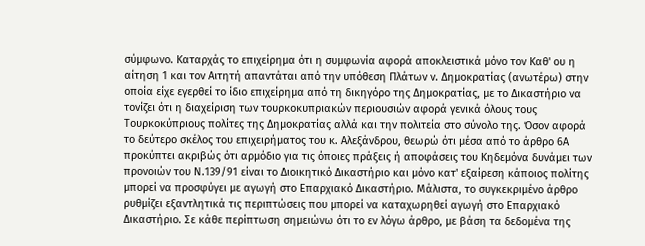σύμφωνο. Καταρχάς το επιχείρημα ότι η συμφωνία αφορά αποκλειστικά μόνο τον Καθ' ου η αίτηση 1 και τον Αιτητή απαντάται από την υπόθεση Πλάτων ν. Δημοκρατίας (ανωτέρω) στην οποία είχε εγερθεί το ίδιο επιχείρημα από τη δικηγόρο της Δημοκρατίας, με το Δικαστήριο να τονίζει ότι η διαχείριση των τουρκοκυπριακών περιουσιών αφορά γενικά όλους τους Τουρκοκύπριους πολίτες της Δημοκρατίας αλλά και την πολιτεία στο σύνολο της. Όσον αφορά το δεύτερο σκέλος του επιχειρήματος του κ. Αλεξάνδρου, θεωρώ ότι μέσα από το άρθρο 6Α προκύπτει ακριβώς ότι αρμόδιο για τις όποιες πράξεις ή αποφάσεις του Κηδεμόνα δυνάμει των προνοιών του Ν.139/91 είναι το Διοικητικό Δικαστήριο και μόνο κατ' εξαίρεση κάποιος πολίτης μπορεί να προσφύγει με αγωγή στο Επαρχιακό Δικαστήριο. Μάλιστα, το συγκεκριμένο άρθρο ρυθμίζει εξαντλητικά τις περιπτώσεις που μπορεί να καταχωρηθεί αγωγή στο Επαρχιακό Δικαστήριο. Σε κάθε περίπτωση σημειώνω ότι το εν λόγω άρθρο, με βάση τα δεδομένα της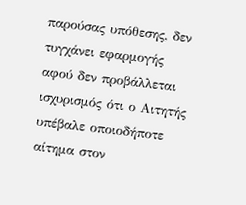παρούσας υπόθεσης, δεν τυγχάνει εφαρμογής αφού δεν προβάλλεται ισχυρισμός ότι ο Αιτητής υπέβαλε οποιοδήποτε αίτημα στον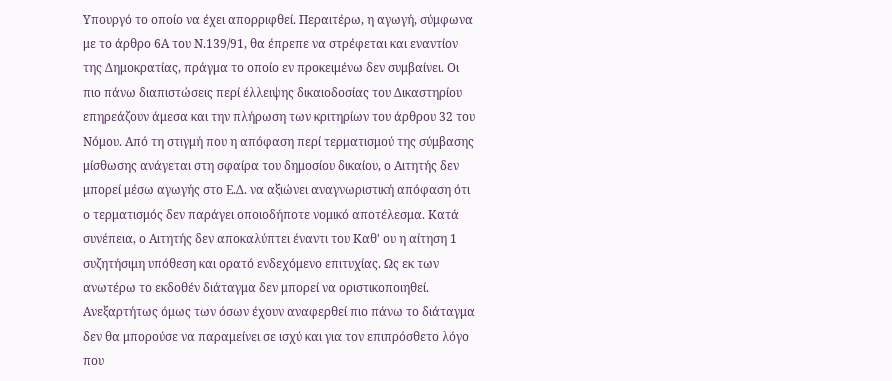Υπουργό το οποίο να έχει απορριφθεί. Περαιτέρω, η αγωγή, σύμφωνα με το άρθρο 6Α του Ν.139/91, θα έπρεπε να στρέφεται και εναντίον της Δημοκρατίας, πράγμα το οποίο εν προκειμένω δεν συμβαίνει. Οι πιο πάνω διαπιστώσεις περί έλλειψης δικαιοδοσίας του Δικαστηρίου επηρεάζουν άμεσα και την πλήρωση των κριτηρίων του άρθρου 32 του Νόμου. Από τη στιγμή που η απόφαση περί τερματισμού της σύμβασης μίσθωσης ανάγεται στη σφαίρα του δημοσίου δικαίου, ο Αιτητής δεν μπορεί μέσω αγωγής στο Ε.Δ. να αξιώνει αναγνωριστική απόφαση ότι ο τερματισμός δεν παράγει οποιοδήποτε νομικό αποτέλεσμα. Κατά συνέπεια, ο Αιτητής δεν αποκαλύπτει έναντι του Καθ' ου η αίτηση 1 συζητήσιμη υπόθεση και ορατό ενδεχόμενο επιτυχίας. Ως εκ των ανωτέρω το εκδοθέν διάταγμα δεν μπορεί να οριστικοποιηθεί. Ανεξαρτήτως όμως των όσων έχουν αναφερθεί πιο πάνω το διάταγμα δεν θα μπορούσε να παραμείνει σε ισχύ και για τον επιπρόσθετο λόγο που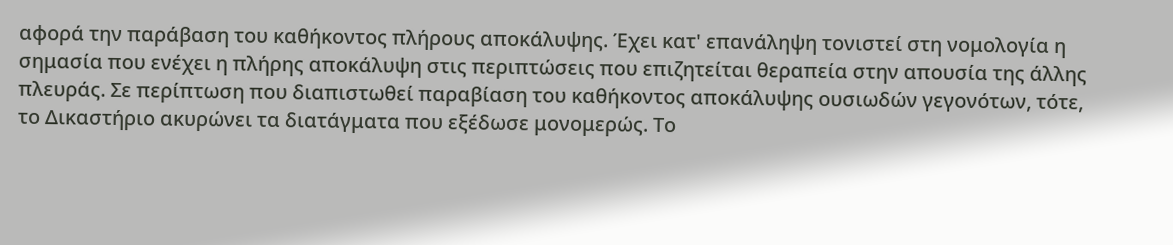αφορά την παράβαση του καθήκοντος πλήρους αποκάλυψης. Έχει κατ' επανάληψη τονιστεί στη νομολογία η σημασία που ενέχει η πλήρης αποκάλυψη στις περιπτώσεις που επιζητείται θεραπεία στην απουσία της άλλης πλευράς. Σε περίπτωση που διαπιστωθεί παραβίαση του καθήκοντος αποκάλυψης ουσιωδών γεγονότων, τότε, το Δικαστήριο ακυρώνει τα διατάγματα που εξέδωσε μονομερώς. Το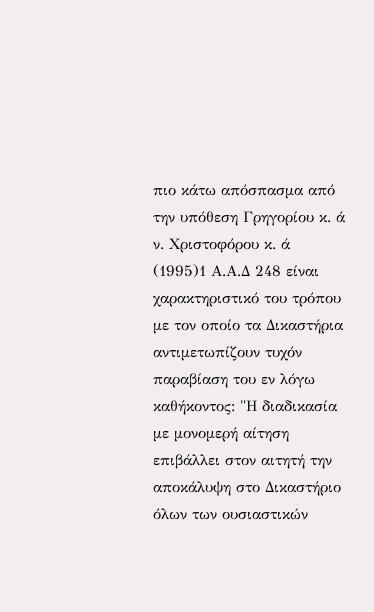πιο κάτω απόσπασμα από την υπόθεση Γρηγορίου κ. ά ν. Χριστοφόρου κ. ά
(1995)1 Α.Α.Δ 248 είναι χαρακτηριστικό του τρόπου με τον οποίο τα Δικαστήρια αντιμετωπίζουν τυχόν παραβίαση του εν λόγω καθήκοντος: "Η διαδικασία με μονομερή αίτηση επιβάλλει στον αιτητή την αποκάλυψη στο Δικαστήριο όλων των ουσιαστικών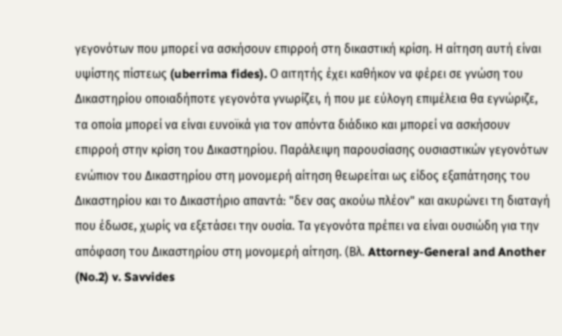γεγονότων που μπορεί να ασκήσουν επιρροή στη δικαστική κρίση. Η αίτηση αυτή είναι υψίστης πίστεως (uberrima fides). Ο αιτητής έχει καθήκον να φέρει σε γνώση του Δικαστηρίου οποιαδήποτε γεγονότα γνωρίζει, ή που με εύλογη επιμέλεια θα εγνώριζε, τα οποία μπορεί να είναι ευνοϊκά για τον απόντα διάδικο και μπορεί να ασκήσουν επιρροή στην κρίση του Δικαστηρίου. Παράλειψη παρουσίασης ουσιαστικών γεγονότων ενώπιον του Δικαστηρίου στη μονομερή αίτηση θεωρείται ως είδος εξαπάτησης του Δικαστηρίου και το Δικαστήριο απαντά: "δεν σας ακούω πλέον" και ακυρώνει τη διαταγή που έδωσε, χωρίς να εξετάσει την ουσία. Τα γεγονότα πρέπει να είναι ουσιώδη για την απόφαση του Δικαστηρίου στη μονομερή αίτηση. (Βλ. Attorney-General and Another (No.2) v. Savvides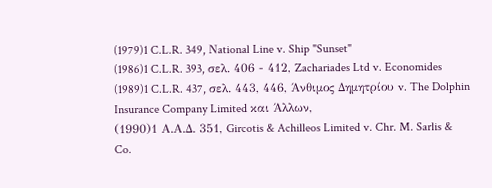(1979)1 C.L.R. 349, Νational Line v. Ship "Sunset"
(1986)1 C.L.R. 393, σελ. 406 - 412, Zachariades Ltd v. Economides
(1989)1 C.L.R. 437, σελ. 443, 446, Άνθιμος Δημητρίου v. The Dolphin Insurance Company Limited και Άλλων,
(1990)1 Α.Α.Δ. 351, Gircotis & Achilleos Limited v. Chr. M. Sarlis & Co.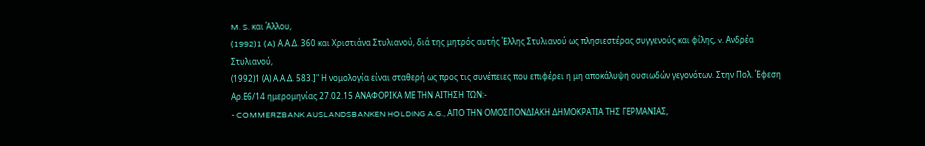M. S. και Άλλου,
(1992)1 (A) Α.Α.Δ. 360 και Χριστιάνα Στυλιανού, διά της μητρός αυτής Έλλης Στυλιανού ως πλησιεστέρας συγγενούς και φίλης, v. Ανδρέα Στυλιανού,
(1992)1 (Α) Α.Α.Δ. 583.]" Η νομολογία είναι σταθερή ως προς τις συνέπειες που επιφέρει η μη αποκάλυψη ουσιωδών γεγονότων. Στην Πολ. Έφεση Αρ.Ε6/14 ημερομηνίας 27.02.15 ΑΝΑΦΟΡΙΚΑ ΜΕ ΤΗΝ ΑΙΤΗΣΗ ΤΩΝ:-
- COMMERZBANK AUSLANDSBANKEN HOLDING A.G., ΑΠΟ ΤΗΝ ΟΜΟΣΠΟΝΔΙΑΚΗ ΔΗΜΟΚΡΑΤΙΑ ΤΗΣ ΓΕΡΜΑΝΙΑΣ,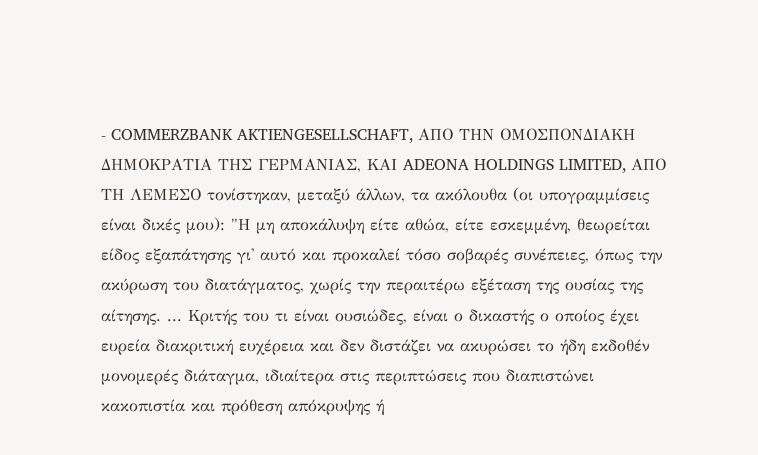- COMMERZBANK AKTIENGESELLSCHAFT, ΑΠΟ ΤΗΝ ΟΜΟΣΠΟΝΔΙΑΚΗ ΔΗΜΟΚΡΑΤΙΑ ΤΗΣ ΓΕΡΜΑΝΙΑΣ, ΚΑΙ ADEONA HOLDINGS LIMITED, ΑΠΟ ΤΗ ΛΕΜΕΣΟ τονίστηκαν, μεταξύ άλλων, τα ακόλουθα (οι υπογραμμίσεις είναι δικές μου): "Η μη αποκάλυψη είτε αθώα, είτε εσκεμμένη, θεωρείται είδος εξαπάτησης γι' αυτό και προκαλεί τόσο σοβαρές συνέπειες, όπως την ακύρωση του διατάγματος, χωρίς την περαιτέρω εξέταση της ουσίας της αίτησης. ... Κριτής του τι είναι ουσιώδες, είναι ο δικαστής ο οποίος έχει ευρεία διακριτική ευχέρεια και δεν διστάζει να ακυρώσει το ήδη εκδοθέν μονομερές διάταγμα, ιδιαίτερα στις περιπτώσεις που διαπιστώνει κακοπιστία και πρόθεση απόκρυψης ή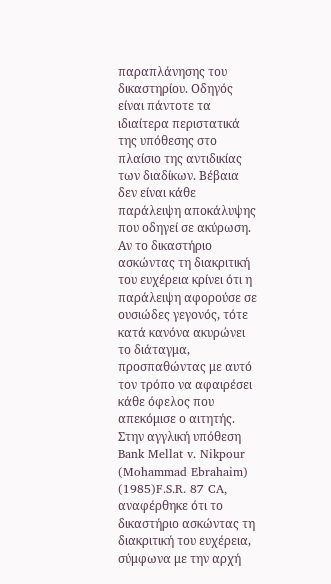παραπλάνησης του δικαστηρίου. Οδηγός είναι πάντοτε τα ιδιαίτερα περιστατικά της υπόθεσης στο πλαίσιο της αντιδικίας των διαδίκων. Βέβαια δεν είναι κάθε παράλειψη αποκάλυψης που οδηγεί σε ακύρωση. Αν το δικαστήριο ασκώντας τη διακριτική του ευχέρεια κρίνει ότι η παράλειψη αφορούσε σε ουσιώδες γεγονός, τότε κατά κανόνα ακυρώνει το διάταγμα, προσπαθώντας με αυτό τον τρόπο να αφαιρέσει κάθε όφελος που απεκόμισε ο αιτητής. Στην αγγλική υπόθεση Bank Mellat v. Nikpour (Mohammad Ebrahaim)
(1985)F.S.R. 87 CA, αναφέρθηκε ότι το δικαστήριο ασκώντας τη διακριτική του ευχέρεια, σύμφωνα με την αρχή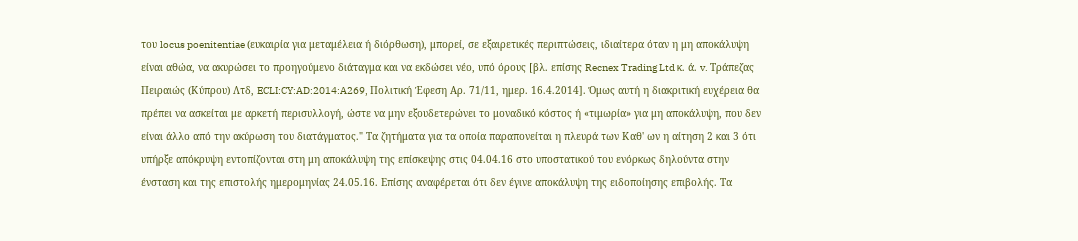του locus poenitentiae (ευκαιρία για μεταμέλεια ή διόρθωση), μπορεί, σε εξαιρετικές περιπτώσεις, ιδιαίτερα όταν η μη αποκάλυψη είναι αθώα, να ακυρώσει το προηγούμενο διάταγμα και να εκδώσει νέο, υπό όρους [βλ. επίσης Recnex Trading Ltd κ. ά. v. Τράπεζας Πειραιώς (Κύπρου) Λτδ, ECLI:CY:AD:2014:A269, Πολιτική Έφεση Αρ. 71/11, ημερ. 16.4.2014]. Όμως αυτή η διακριτική ευχέρεια θα πρέπει να ασκείται με αρκετή περισυλλογή, ώστε να μην εξουδετερώνει το μοναδικό κόστος ή «τιμωρία» για μη αποκάλυψη, που δεν είναι άλλο από την ακύρωση του διατάγματος." Τα ζητήματα για τα οποία παραπονείται η πλευρά των Καθ' ων η αίτηση 2 και 3 ότι υπήρξε απόκρυψη εντοπίζονται στη μη αποκάλυψη της επίσκεψης στις 04.04.16 στο υποστατικού του ενόρκως δηλούντα στην ένσταση και της επιστολής ημερομηνίας 24.05.16. Επίσης αναφέρεται ότι δεν έγινε αποκάλυψη της ειδοποίησης επιβολής. Τα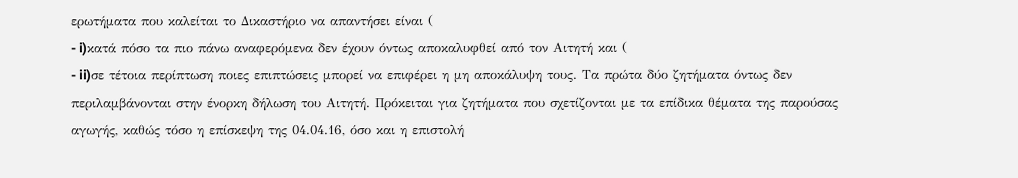ερωτήματα που καλείται το Δικαστήριο να απαντήσει είναι (
- i)κατά πόσο τα πιο πάνω αναφερόμενα δεν έχουν όντως αποκαλυφθεί από τον Αιτητή και (
- ii)σε τέτοια περίπτωση ποιες επιπτώσεις μπορεί να επιφέρει η μη αποκάλυψη τους. Τα πρώτα δύο ζητήματα όντως δεν περιλαμβάνονται στην ένορκη δήλωση του Αιτητή. Πρόκειται για ζητήματα που σχετίζονται με τα επίδικα θέματα της παρούσας αγωγής, καθώς τόσο η επίσκεψη της 04.04.16, όσο και η επιστολή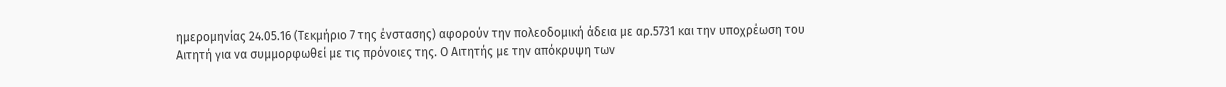ημερομηνίας 24.05.16 (Τεκμήριο 7 της ένστασης) αφορούν την πολεοδομική άδεια με αρ.5731 και την υποχρέωση του Αιτητή για να συμμορφωθεί με τις πρόνοιες της. Ο Αιτητής με την απόκρυψη των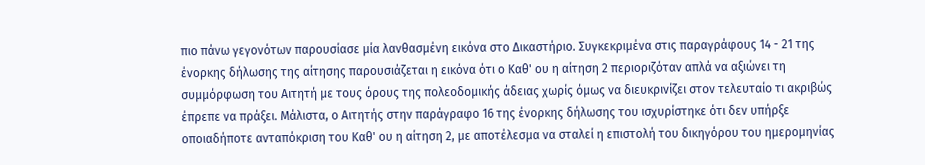πιο πάνω γεγονότων παρουσίασε μία λανθασμένη εικόνα στο Δικαστήριο. Συγκεκριμένα στις παραγράφους 14 - 21 της ένορκης δήλωσης της αίτησης παρουσιάζεται η εικόνα ότι ο Καθ' ου η αίτηση 2 περιοριζόταν απλά να αξιώνει τη συμμόρφωση του Αιτητή με τους όρους της πολεοδομικής άδειας χωρίς όμως να διευκρινίζει στον τελευταίο τι ακριβώς έπρεπε να πράξει. Μάλιστα, ο Αιτητής στην παράγραφο 16 της ένορκης δήλωσης του ισχυρίστηκε ότι δεν υπήρξε οποιαδήποτε ανταπόκριση του Καθ' ου η αίτηση 2, με αποτέλεσμα να σταλεί η επιστολή του δικηγόρου του ημερομηνίας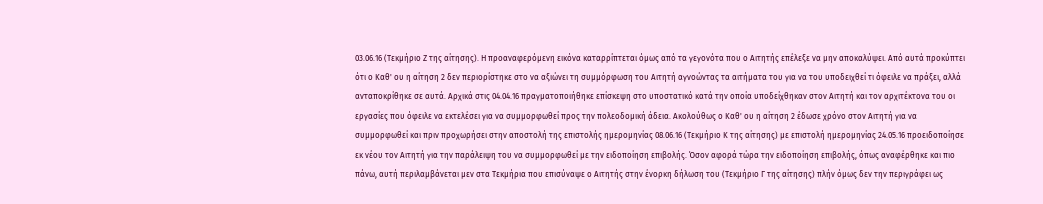03.06.16 (Τεκμήριο Ζ της αίτησης). Η προαναφερόμενη εικόνα καταρρίπτεται όμως από τα γεγονότα που ο Αιτητής επέλεξε να μην αποκαλύψει. Από αυτά προκύπτει ότι ο Καθ' ου η αίτηση 2 δεν περιορίστηκε στο να αξιώνει τη συμμόρφωση του Αιτητή αγνοώντας τα αιτήματα του για να του υποδειχθεί τι όφειλε να πράξει, αλλά ανταποκρίθηκε σε αυτά. Αρχικά στις 04.04.16 πραγματοποιήθηκε επίσκεψη στο υποστατικό κατά την οποία υποδείχθηκαν στον Αιτητή και τον αρχιτέκτονα του οι εργασίες που όφειλε να εκτελέσει για να συμμορφωθεί προς την πολεοδομική άδεια. Ακολούθως ο Καθ' ου η αίτηση 2 έδωσε χρόνο στον Αιτητή για να συμμορφωθεί και πριν προχωρήσει στην αποστολή της επιστολής ημερομηνίας 08.06.16 (Τεκμήριο Κ της αίτησης) με επιστολή ημερομηνίας 24.05.16 προειδοποίησε εκ νέου τον Αιτητή για την παράλειψη του να συμμορφωθεί με την ειδοποίηση επιβολής. Όσον αφορά τώρα την ειδοποίηση επιβολής, όπως αναφέρθηκε και πιο πάνω, αυτή περιλαμβάνεται μεν στα Τεκμήρια που επισύναψε ο Αιτητής στην ένορκη δήλωση του (Τεκμήριο Γ της αίτησης) πλήν όμως δεν την περιγράφει ως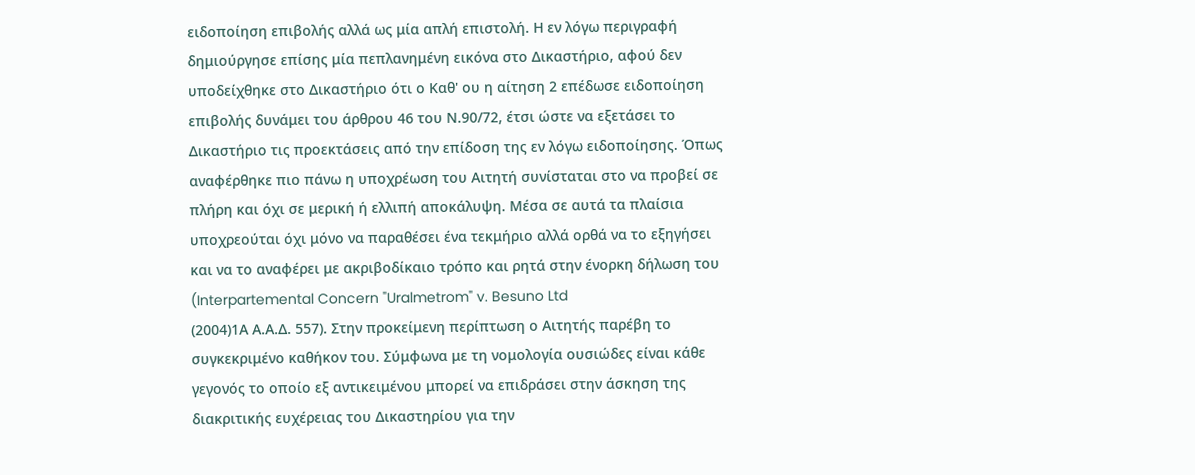ειδοποίηση επιβολής αλλά ως μία απλή επιστολή. Η εν λόγω περιγραφή δημιούργησε επίσης μία πεπλανημένη εικόνα στο Δικαστήριο, αφού δεν υποδείχθηκε στο Δικαστήριο ότι ο Καθ' ου η αίτηση 2 επέδωσε ειδοποίηση επιβολής δυνάμει του άρθρου 46 του Ν.90/72, έτσι ώστε να εξετάσει το Δικαστήριο τις προεκτάσεις από την επίδοση της εν λόγω ειδοποίησης. Όπως αναφέρθηκε πιο πάνω η υποχρέωση του Αιτητή συνίσταται στο να προβεί σε πλήρη και όχι σε μερική ή ελλιπή αποκάλυψη. Μέσα σε αυτά τα πλαίσια υποχρεούται όχι μόνο να παραθέσει ένα τεκμήριο αλλά ορθά να το εξηγήσει και να το αναφέρει με ακριβοδίκαιο τρόπο και ρητά στην ένορκη δήλωση του (Interpartemental Concern "Uralmetrom" v. Besuno Ltd
(2004)1Α Α.Α.Δ. 557). Στην προκείμενη περίπτωση ο Αιτητής παρέβη το συγκεκριμένο καθήκον του. Σύμφωνα με τη νομολογία ουσιώδες είναι κάθε γεγονός το οποίο εξ αντικειμένου μπορεί να επιδράσει στην άσκηση της διακριτικής ευχέρειας του Δικαστηρίου για την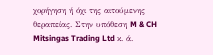χορήγηση ή όχι της αιτούμενης θεραπείας. Στην υπόθεση M & CH Mitsingas Trading Ltd κ. ά.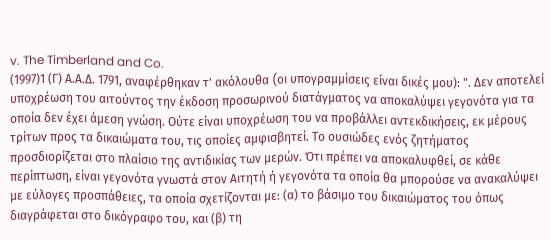v. The Timberland and Co.
(1997)1 (Γ) Α.Α.Δ. 1791, αναφέρθηκαν τ' ακόλουθα (oι υπογραμμίσεις είναι δικές μου): ". Δεν αποτελεί υποχρέωση του αιτούντος την έκδοση προσωρινού διατάγματος να αποκαλύψει γεγονότα για τα οποία δεν έχει άμεση γνώση. Ούτε είναι υποχρέωση του να προβάλλει αντεκδικήσεις, εκ μέρους τρίτων προς τα δικαιώματα του, τις οποίες αμφισβητεί. Το ουσιώδες ενός ζητήματος προσδιορίζεται στο πλαίσιο της αντιδικίας των μερών. Ότι πρέπει να αποκαλυφθεί, σε κάθε περίπτωση, είναι γεγονότα γνωστά στον Αιτητή ή γεγονότα τα οποία θα μπορούσε να ανακαλύψει με εύλογες προσπάθειες, τα οποία σχετίζονται με: (α) το βάσιμο του δικαιώματος του όπως διαγράφεται στο δικόγραφο του, και (β) τη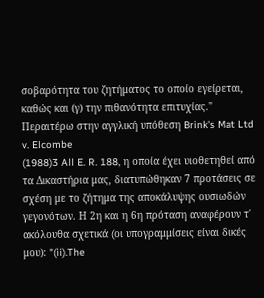σοβαρότητα του ζητήματος το οποίο εγείρεται, καθώς και (γ) την πιθανότητα επιτυχίας." Περαιτέρω στην αγγλική υπόθεση Brink's Mat Ltd v. Elcombe
(1988)3 All E. R. 188, η οποία έχει υιοθετηθεί από τα Δικαστήρια μας, διατυπώθηκαν 7 προτάσεις σε σχέση με το ζήτημα της αποκάλυψης ουσιωδών γεγονότων. Η 2η και η 6η πρόταση αναφέρουν τ΄ ακόλουθα σχετικά (oι υπογραμμίσεις είναι δικές μου): "(ii).The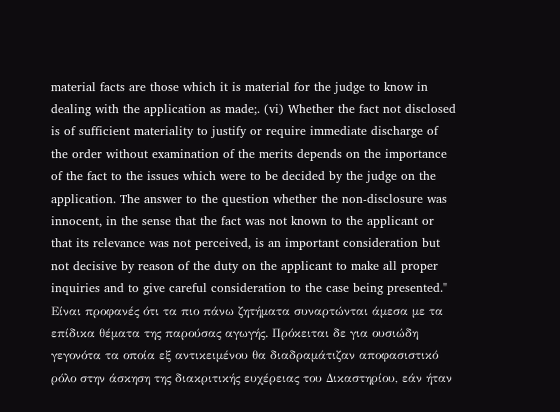material facts are those which it is material for the judge to know in dealing with the application as made;. (vi) Whether the fact not disclosed is of sufficient materiality to justify or require immediate discharge of the order without examination of the merits depends on the importance of the fact to the issues which were to be decided by the judge on the application. The answer to the question whether the non-disclosure was innocent, in the sense that the fact was not known to the applicant or that its relevance was not perceived, is an important consideration but not decisive by reason of the duty on the applicant to make all proper inquiries and to give careful consideration to the case being presented." Είναι προφανές ότι τα πιο πάνω ζητήματα συναρτώνται άμεσα με τα επίδικα θέματα της παρούσας αγωγής. Πρόκειται δε για ουσιώδη γεγονότα τα οποία εξ αντικειμένου θα διαδραμάτιζαν αποφασιστικό ρόλο στην άσκηση της διακριτικής ευχέρειας του Δικαστηρίου, εάν ήταν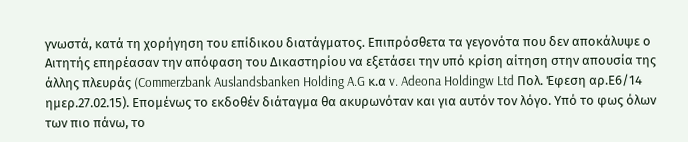γνωστά, κατά τη χορήγηση του επίδικου διατάγματος. Επιπρόσθετα τα γεγονότα που δεν αποκάλυψε ο Αιτητής επηρέασαν την απόφαση του Δικαστηρίου να εξετάσει την υπό κρίση αίτηση στην απουσία της άλλης πλευράς (Commerzbank Auslandsbanken Holding A.G κ.α v. Adeona Holdingw Ltd Πολ. Έφεση αρ.Ε6/14 ημερ.27.02.15). Επομένως το εκδοθέν διάταγμα θα ακυρωνόταν και για αυτόν τον λόγο. Υπό το φως όλων των πιο πάνω, το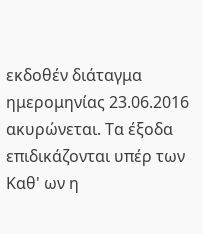εκδοθέν διάταγμα ημερομηνίας 23.06.2016 ακυρώνεται. Τα έξοδα επιδικάζονται υπέρ των Καθ' ων η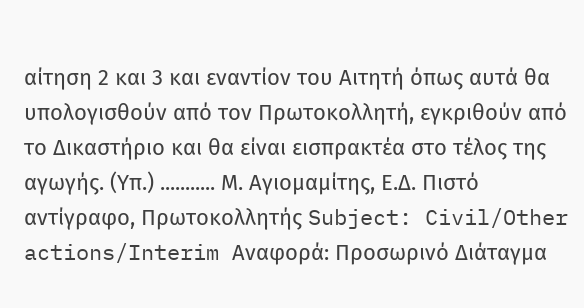αίτηση 2 και 3 και εναντίον του Αιτητή όπως αυτά θα υπολογισθούν από τον Πρωτοκολλητή, εγκριθούν από το Δικαστήριο και θα είναι εισπρακτέα στο τέλος της αγωγής. (Υπ.) ........... Μ. Αγιομαμίτης, Ε.Δ. Πιστό αντίγραφο, Πρωτοκολλητής Subject: Civil/Other actions/Interim Αναφορά: Προσωρινό Διάταγμα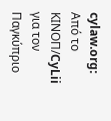cylaw.org: Από το ΚΙΝOΠ/CyLii για τον Παγκύπριο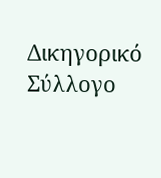Δικηγορικό Σύλλογο